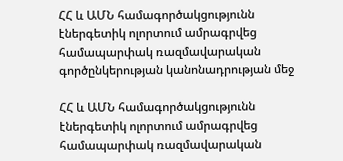ՀՀ և ԱՄՆ համագործակցությունն էներգետիկ ոլորտում ամրագրվեց համապարփակ ռազմավարական գործընկերության կանոնադրության մեջ

ՀՀ և ԱՄՆ համագործակցությունն էներգետիկ ոլորտում ամրագրվեց համապարփակ ռազմավարական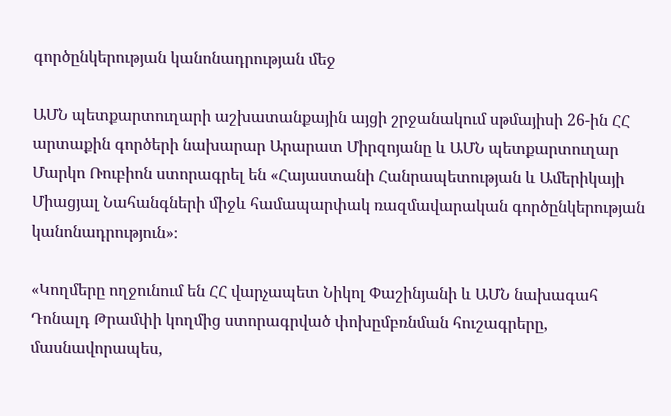գործընկերության կանոնադրության մեջ

ԱՄՆ պետքարտուղարի աշխատանքային այցի շրջանակում սթմայիսի 26-ին ՀՀ արտաքին գործերի նախարար Արարատ Միրզոյանը և ԱՄՆ պետքարտուղար Մարկո Ռուբիոն ստորագրել են «Հայաստանի Հանրապետության և Ամերիկայի Միացյալ Նահանգների միջև համապարփակ ռազմավարական գործընկերության կանոնադրություն»։

«Կողմերը ողջունում են ՀՀ վարչապետ Նիկոլ Փաշինյանի և ԱՄՆ նախագահ Դոնալդ Թրամփի կողմից ստորագրված փոխըմբռնման հուշագրերը, մասնավորապես,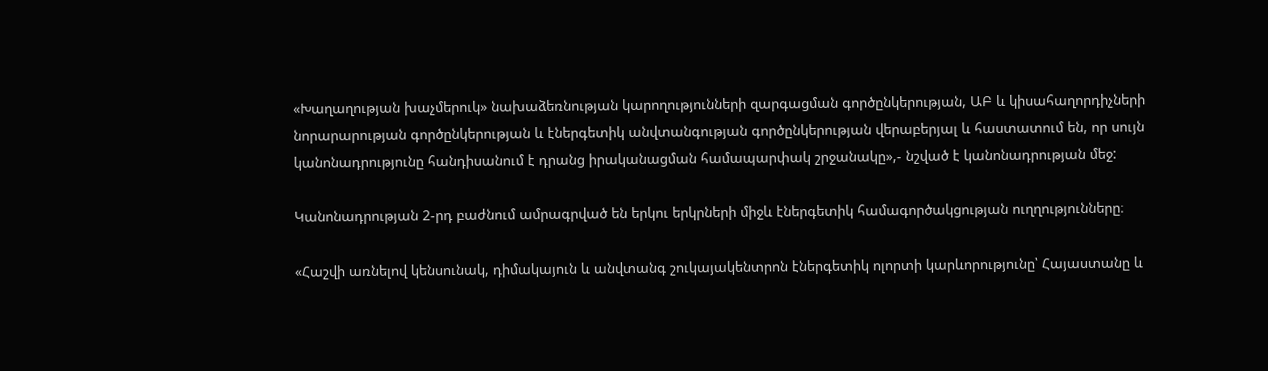«Խաղաղության խաչմերուկ» նախաձեռնության կարողությունների զարգացման գործընկերության, ԱԲ և կիսահաղորդիչների նորարարության գործընկերության և էներգետիկ անվտանգության գործընկերության վերաբերյալ և հաստատում են, որ սույն կանոնադրությունը հանդիսանում է դրանց իրականացման համապարփակ շրջանակը»,- նշված է կանոնադրության մեջ:

Կանոնադրության 2-րդ բաժնում ամրագրված են երկու երկրների միջև էներգետիկ համագործակցության ուղղությունները։

«Հաշվի առնելով կենսունակ, դիմակայուն և անվտանգ շուկայակենտրոն էներգետիկ ոլորտի կարևորությունը՝ Հայաստանը և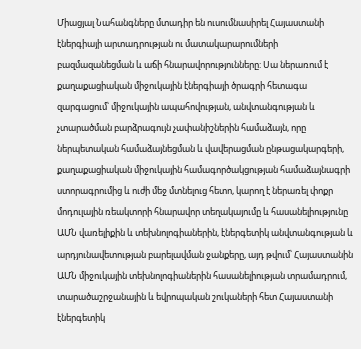Միացյալ Նահանգները մտադիր են ուսումնասիրել Հայաստանի էներգիայի արտադրության ու մատակարարումների բազմազանեցման և աճի հնարավորությունները: Սա ներառում է քաղաքացիական միջուկային էներգիայի ծրագրի հետագա զարգացում՝ միջուկային ապահովության, անվտանգության և չտարածման բարձրագույն չափանիշներին համաձայն, որը ներպետական համաձայնեցման և վավերացման ընթացակարգերի, քաղաքացիական միջուկային համագործակցության համաձայնագրի ստորագրումից և ուժի մեջ մտնելուց հետո, կարող է ներառել փոքր մոդուլային ռեակտորի հնարավոր տեղակայումը և հասանելիությունը ԱՄՆ վառելիքին և տեխնոլոգիաներին, էներգետիկ անվտանգության և արդյունավետության բարելավման ջանքերը, այդ թվում՝ Հայաստանին ԱՄՆ միջուկային տեխնոլոգիաներին հասանելիության տրամադրում, տարածաշրջանային և եվրոպական շուկաների հետ Հայաստանի էներգետիկ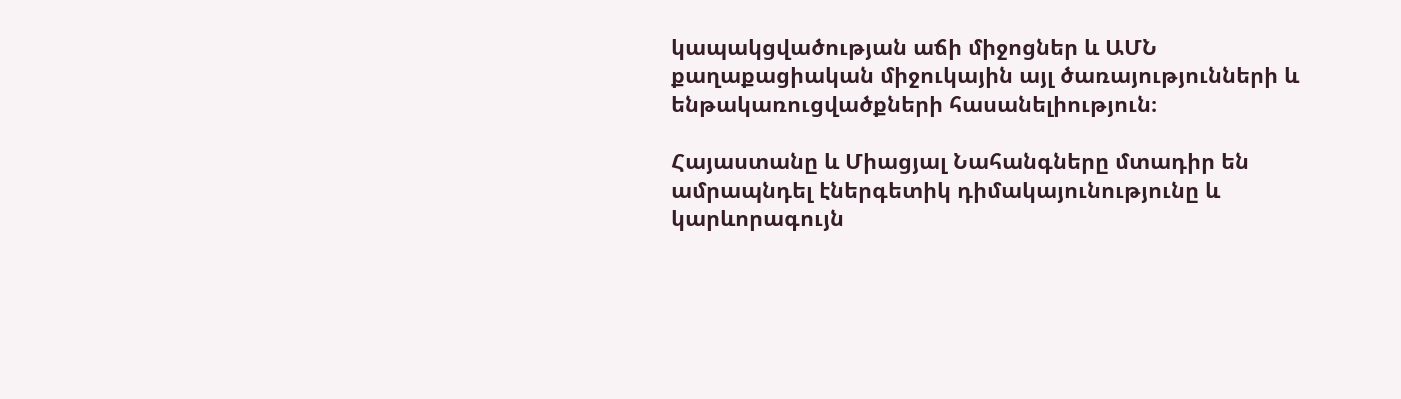կապակցվածության աճի միջոցներ և ԱՄՆ քաղաքացիական միջուկային այլ ծառայությունների և ենթակառուցվածքների հասանելիություն։

Հայաստանը և Միացյալ Նահանգները մտադիր են ամրապնդել էներգետիկ դիմակայունությունը և կարևորագույն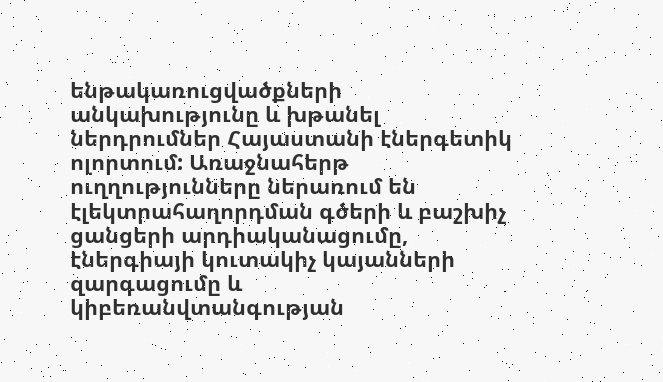ենթակառուցվածքների անկախությունը և խթանել ներդրումներ Հայաստանի էներգետիկ ոլորտում: Առաջնահերթ ուղղությունները ներառում են էլեկտրահաղորդման գծերի և բաշխիչ ցանցերի արդիականացումը, էներգիայի կուտակիչ կայանների զարգացումը և  կիբեռանվտանգության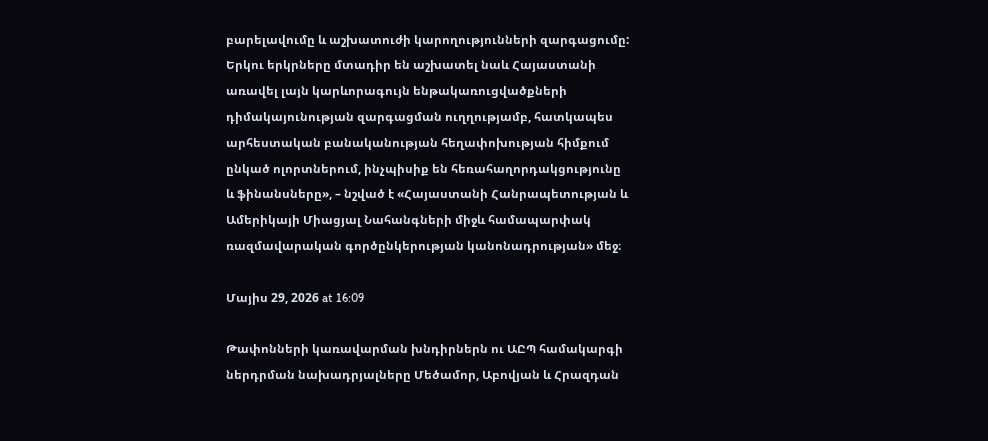բարելավումը և աշխատուժի կարողությունների զարգացումը: Երկու երկրները մտադիր են աշխատել նաև Հայաստանի առավել լայն կարևորագույն ենթակառուցվածքների դիմակայունության զարգացման ուղղությամբ, հատկապես արհեստական բանականության հեղափոխության հիմքում ընկած ոլորտներում, ինչպիսիք են հեռահաղորդակցությունը և ֆինանսները», – նշված է «Հայաստանի Հանրապետության և Ամերիկայի Միացյալ Նահանգների միջև համապարփակ ռազմավարական գործընկերության կանոնադրության» մեջ։

Մայիս 29, 2026 at 16:09

Թափոնների կառավարման խնդիրներն ու ԱԸՊ համակարգի ներդրման նախադրյալները Մեծամոր, Աբովյան և Հրազդան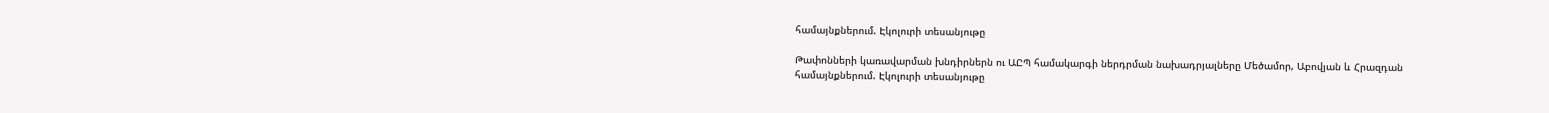համայնքներում. Էկոլուրի տեսանյութը

Թափոնների կառավարման խնդիրներն ու ԱԸՊ համակարգի ներդրման նախադրյալները Մեծամոր, Աբովյան և Հրազդան համայնքներում. Էկոլուրի տեսանյութը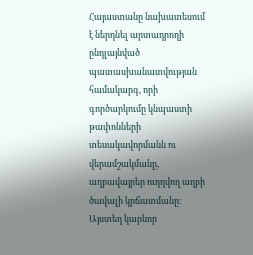Հայաստանը նախատեսում է ներդնել արտադրողի ընդլայնված պատասխանատվության համակարգ, որի գործարկումը կնպաստի թափոնների տեսակավորմանն ու վերամշակմանը, աղբավայրեր ուղղվող աղբի ծավալի կրճատմանը։ Այստեղ կարևոր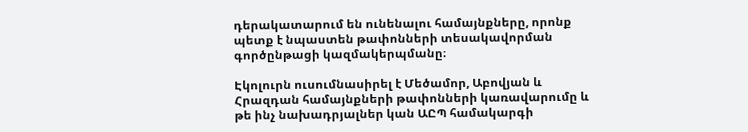դերակատարում են ունենալու համայնքները, որոնք պետք է նպաստեն թափոնների տեսակավորման գործընթացի կազմակերպմանը։

Էկոլուրն ուսումնասիրել է Մեծամոր, Աբովյան և Հրազդան համայնքների թափոնների կառավարումը և թե ինչ նախադրյալներ կան ԱԸՊ համակարգի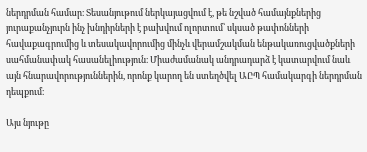ներդրման համար։ Տեսանյութում ներկայացվում է, թե նշված համայնքներից յուրաքանչյուրն ինչ խնդիրների է բախվում ոլորտում՝ սկսած թափոնների հավաքագրումից և տեսակավորումից մինչև վերամշակման ենթակառուցվածքների սահմանափակ հասանելիություն։ Միաժամանակ անդրադարձ է կատարվում նաև այն հնարավորություններին, որոնք կարող են ստեղծվել ԱԸՊ համակարգի ներդրման դեպքում։

Այս նյութը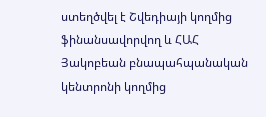ստեղծվել է Շվեդիայի կողմից ֆինանսավորվող և ՀԱՀ Յակոբեան բնապահպանական կենտրոնի կողմից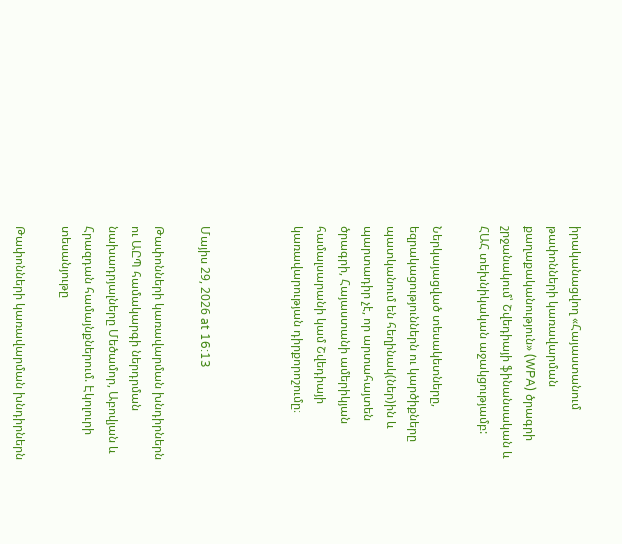իրականացվող «Հայաստանում թափոնների կառավարման քաղաքականություն» (WPA) ծրագրի շրջանակում՝ Շվեդիայի ֆինանսական և ՀԱՀ տեխնիկական աջակցությամբ:

Ներկայացված տեսակետները, եզրակացություններն ու կարծիքները պատկանում են հեղինակ(ներ)ին և պարտադիր չէ, որ արտահայտեն ծրագրի, Հայաստանի ամերիկյան համալսարանի կամ Շվեդիայի կառավարության դիրքորոշումը։



Մայիս 29, 2026 at 16:13

Թափոնների կառավարման խնդիրներն ու ԱԸՊ համակարգի ներդրման նախադրյալները Մեծամոր, Աբովյան և Հրազդան համայնքներում. Էկոլուրի տեսանյութը

Թափոնների կառավարման խնդիրներն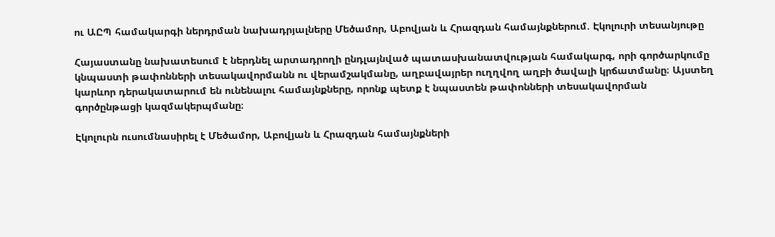ու ԱԸՊ համակարգի ներդրման նախադրյալները Մեծամոր, Աբովյան և Հրազդան համայնքներում. Էկոլուրի տեսանյութը

Հայաստանը նախատեսում է ներդնել արտադրողի ընդլայնված պատասխանատվության համակարգ, որի գործարկումը կնպաստի թափոնների տեսակավորմանն ու վերամշակմանը, աղբավայրեր ուղղվող աղբի ծավալի կրճատմանը։ Այստեղ կարևոր դերակատարում են ունենալու համայնքները, որոնք պետք է նպաստեն թափոնների տեսակավորման գործընթացի կազմակերպմանը։

Էկոլուրն ուսումնասիրել է Մեծամոր, Աբովյան և Հրազդան համայնքների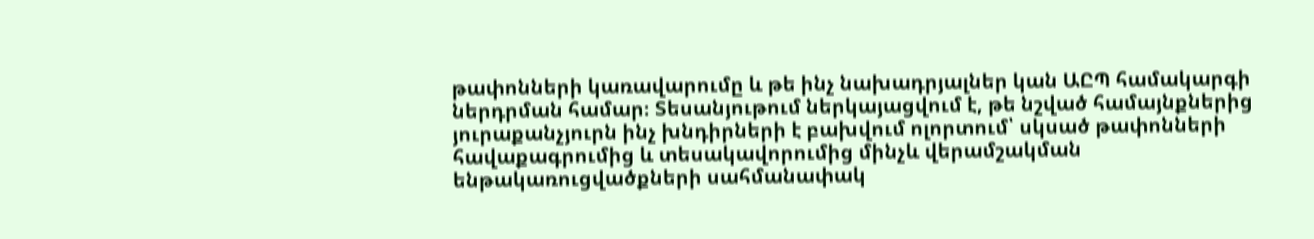թափոնների կառավարումը և թե ինչ նախադրյալներ կան ԱԸՊ համակարգի ներդրման համար։ Տեսանյութում ներկայացվում է, թե նշված համայնքներից յուրաքանչյուրն ինչ խնդիրների է բախվում ոլորտում՝ սկսած թափոնների հավաքագրումից և տեսակավորումից մինչև վերամշակման ենթակառուցվածքների սահմանափակ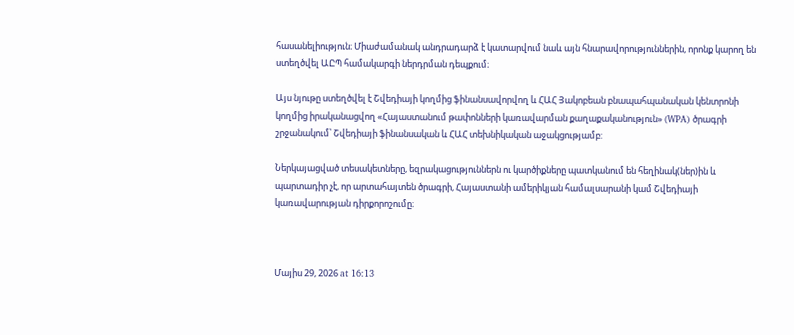հասանելիություն։ Միաժամանակ անդրադարձ է կատարվում նաև այն հնարավորություններին, որոնք կարող են ստեղծվել ԱԸՊ համակարգի ներդրման դեպքում։

Այս նյութը ստեղծվել է Շվեդիայի կողմից ֆինանսավորվող և ՀԱՀ Յակոբեան բնապահպանական կենտրոնի կողմից իրականացվող «Հայաստանում թափոնների կառավարման քաղաքականություն» (WPA) ծրագրի շրջանակում՝ Շվեդիայի ֆինանսական և ՀԱՀ տեխնիկական աջակցությամբ:

Ներկայացված տեսակետները, եզրակացություններն ու կարծիքները պատկանում են հեղինակ(ներ)ին և պարտադիր չէ, որ արտահայտեն ծրագրի, Հայաստանի ամերիկյան համալսարանի կամ Շվեդիայի կառավարության դիրքորոշումը։



Մայիս 29, 2026 at 16:13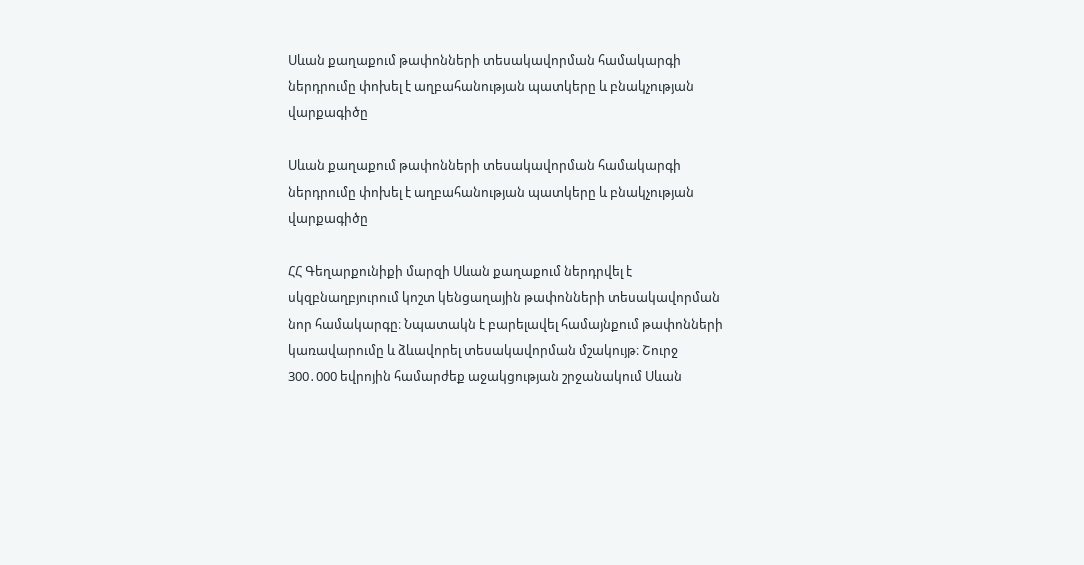Սևան քաղաքում թափոնների տեսակավորման համակարգի ներդրումը փոխել է աղբահանության պատկերը և բնակչության վարքագիծը

Սևան քաղաքում թափոնների տեսակավորման համակարգի ներդրումը փոխել է աղբահանության պատկերը և բնակչության վարքագիծը

ՀՀ Գեղարքունիքի մարզի Սևան քաղաքում ներդրվել է սկզբնաղբյուրում կոշտ կենցաղային թափոնների տեսակավորման նոր համակարգը։ Նպատակն է բարելավել համայնքում թափոնների կառավարումը և ձևավորել տեսակավորման մշակույթ։ Շուրջ 300․000 եվրոյին համարժեք աջակցության շրջանակում Սևան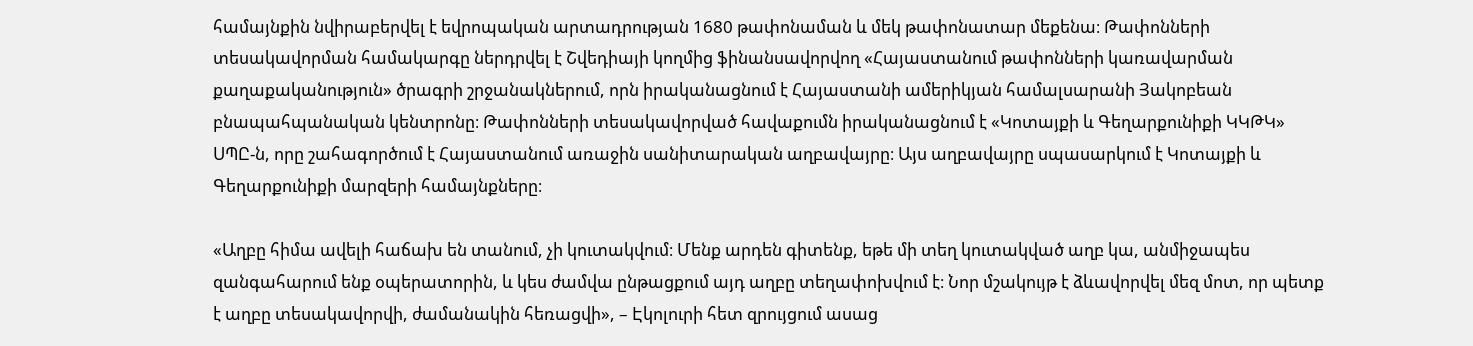համայնքին նվիրաբերվել է եվրոպական արտադրության 1680 թափոնաման և մեկ թափոնատար մեքենա։ Թափոնների տեսակավորման համակարգը ներդրվել է Շվեդիայի կողմից ֆինանսավորվող «Հայաստանում թափոնների կառավարման քաղաքականություն» ծրագրի շրջանակներում, որն իրականացնում է Հայաստանի ամերիկյան համալսարանի Յակոբեան բնապահպանական կենտրոնը։ Թափոնների տեսակավորված հավաքումն իրականացնում է «Կոտայքի և Գեղարքունիքի ԿԿԹԿ» ՍՊԸ-ն, որը շահագործում է Հայաստանում առաջին սանիտարական աղբավայրը։ Այս աղբավայրը սպասարկում է Կոտայքի և Գեղարքունիքի մարզերի համայնքները։

«Աղբը հիմա ավելի հաճախ են տանում, չի կուտակվում։ Մենք արդեն գիտենք, եթե մի տեղ կուտակված աղբ կա, անմիջապես զանգահարում ենք օպերատորին, և կես ժամվա ընթացքում այդ աղբը տեղափոխվում է։ Նոր մշակույթ է ձևավորվել մեզ մոտ, որ պետք է աղբը տեսակավորվի, ժամանակին հեռացվի», – Էկոլուրի հետ զրույցում ասաց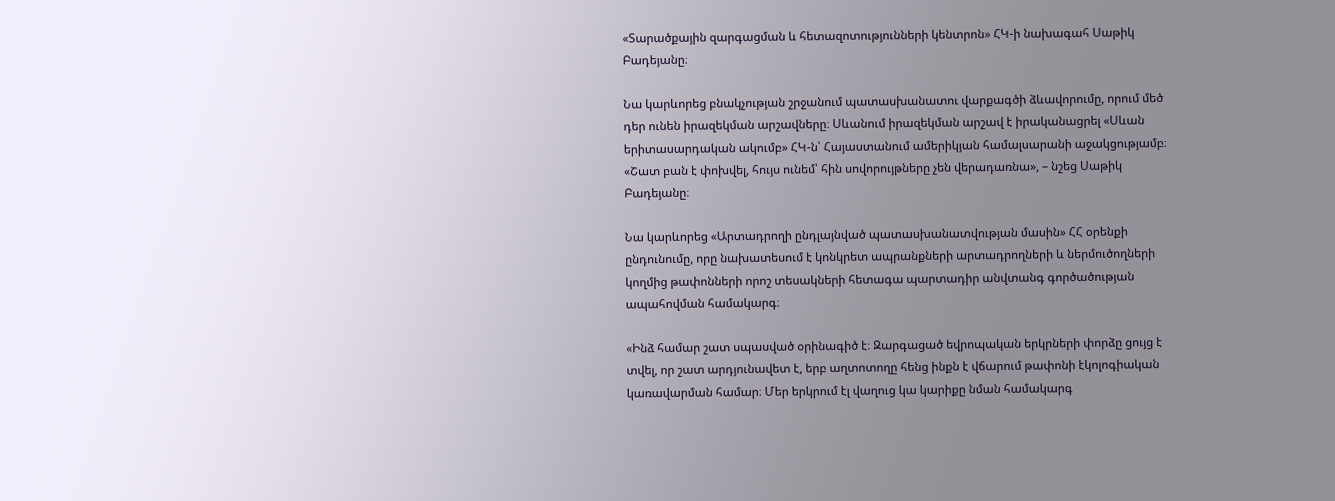«Տարածքային զարգացման և հետազոտությունների կենտրոն» ՀԿ-ի նախագահ Սաթիկ Բադեյանը։

Նա կարևորեց բնակչության շրջանում պատասխանատու վարքագծի ձևավորումը, որում մեծ դեր ունեն իրազեկման արշավները։ Սևանում իրազեկման արշավ է իրականացրել «Սևան երիտասարդական ակումբ» ՀԿ-ն՝ Հայաստանում ամերիկյան համալսարանի աջակցությամբ։ «Շատ բան է փոխվել, հույս ունեմ՝ հին սովորույթները չեն վերադառնա», – նշեց Սաթիկ Բադեյանը։

Նա կարևորեց «Արտադրողի ընդլայնված պատասխանատվության մասին» ՀՀ օրենքի ընդունումը, որը նախատեսում է կոնկրետ ապրանքների արտադրողների և ներմուծողների կողմից թափոնների որոշ տեսակների հետագա պարտադիր անվտանգ գործածության ապահովման համակարգ։

«Ինձ համար շատ սպասված օրինագիծ է։ Զարգացած եվրոպական երկրների փորձը ցույց է տվել, որ շատ արդյունավետ է, երբ աղտոտողը հենց ինքն է վճարում թափոնի էկոլոգիական կառավարման համար։ Մեր երկրում էլ վաղուց կա կարիքը նման համակարգ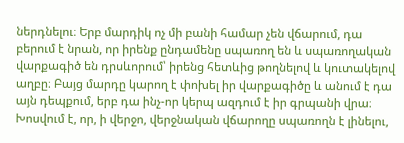ներդնելու։ Երբ մարդիկ ոչ մի բանի համար չեն վճարում, դա բերում է նրան, որ իրենք ընդամենը սպառող են և սպառողական վարքագիծ են դրսևորում՝ իրենց հետևից թողնելով և կուտակելով աղբը։ Բայց մարդը կարող է փոխել իր վարքագիծը և անում է դա այն դեպքում, երբ դա ինչ-որ կերպ ազդում է իր գրպանի վրա։ Խոսվում է, որ, ի վերջո, վերջնական վճարողը սպառողն է լինելու,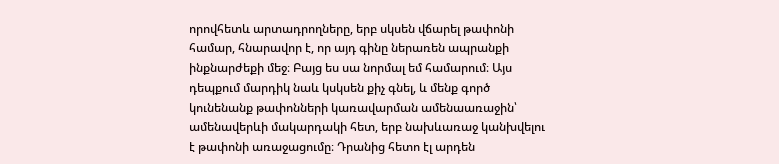որովհետև արտադրողները, երբ սկսեն վճարել թափոնի համար, հնարավոր է, որ այդ գինը ներառեն ապրանքի ինքնարժեքի մեջ։ Բայց ես սա նորմալ եմ համարում։ Այս դեպքում մարդիկ նաև կսկսեն քիչ գնել, և մենք գործ կունենանք թափոնների կառավարման ամենաառաջին՝ ամենավերևի մակարդակի հետ, երբ նախևառաջ կանխվելու է թափոնի առաջացումը։ Դրանից հետո էլ արդեն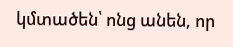կմտածեն՝ ոնց անեն, որ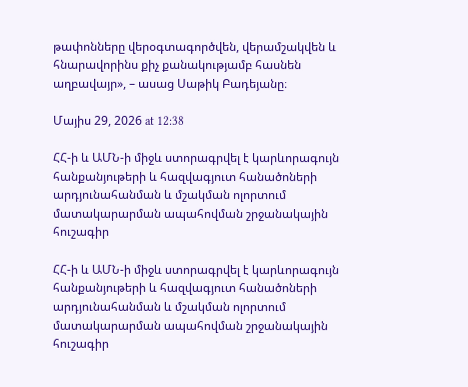թափոնները վերօգտագործվեն, վերամշակվեն և հնարավորինս քիչ քանակությամբ հասնեն աղբավայր», – ասաց Սաթիկ Բադեյանը։

Մայիս 29, 2026 at 12:38

ՀՀ-ի և ԱՄՆ-ի միջև ստորագրվել է կարևորագույն հանքանյութերի և հազվագյուտ հանածոների արդյունահանման և մշակման ոլորտում մատակարարման ապահովման շրջանակային հուշագիր

ՀՀ-ի և ԱՄՆ-ի միջև ստորագրվել է կարևորագույն հանքանյութերի և հազվագյուտ հանածոների արդյունահանման և մշակման ոլորտում մատակարարման ապահովման շրջանակային հուշագիր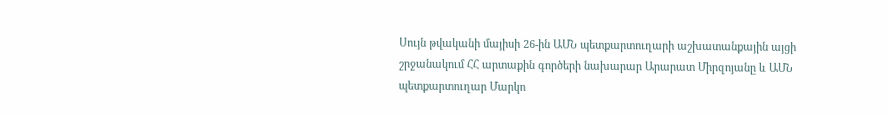Սույն թվականի մայիսի 26-ին ԱՄՆ պետքարտուղարի աշխատանքային այցի շրջանակում ՀՀ արտաքին գործերի նախարար Արարատ Միրզոյանը և ԱՄՆ պետքարտուղար Մարկո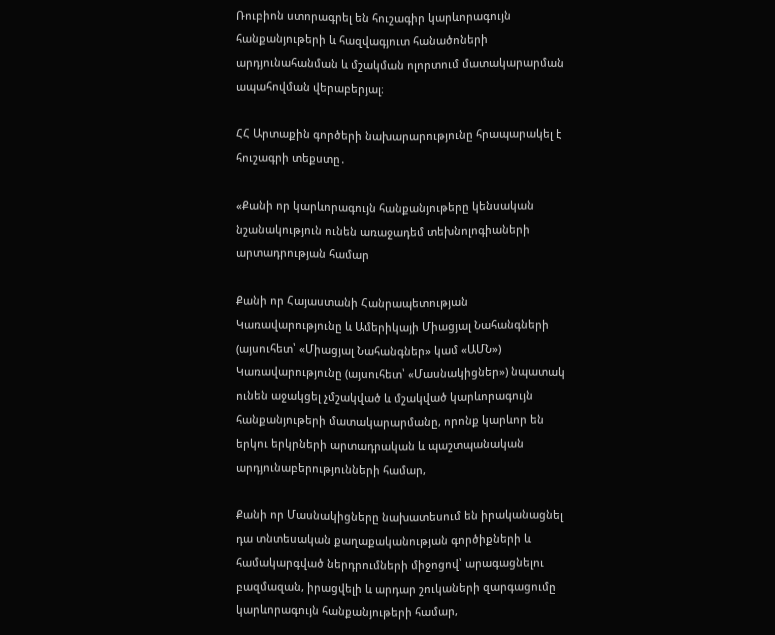Ռուբիոն ստորագրել են հուշագիր կարևորագույն հանքանյութերի և հազվագյուտ հանածոների արդյունահանման և մշակման ոլորտում մատակարարման ապահովման վերաբերյալ։

ՀՀ Արտաքին գործերի նախարարությունը հրապարակել է հուշագրի տեքստը․

«Քանի որ կարևորագույն հանքանյութերը կենսական նշանակություն ունեն առաջադեմ տեխնոլոգիաների արտադրության համար

Քանի որ Հայաստանի Հանրապետության Կառավարությունը և Ամերիկայի Միացյալ Նահանգների (այսուհետ՝ «Միացյալ Նահանգներ» կամ «ԱՄՆ») Կառավարությունը (այսուհետ՝ «Մասնակիցներ») նպատակ ունեն աջակցել չմշակված և մշակված կարևորագույն հանքանյութերի մատակարարմանը, որոնք կարևոր են երկու երկրների արտադրական և պաշտպանական արդյունաբերությունների համար,

Քանի որ Մասնակիցները նախատեսում են իրականացնել դա տնտեսական քաղաքականության գործիքների և համակարգված ներդրումների միջոցով՝ արագացնելու բազմազան, իրացվելի և արդար շուկաների զարգացումը կարևորագույն հանքանյութերի համար,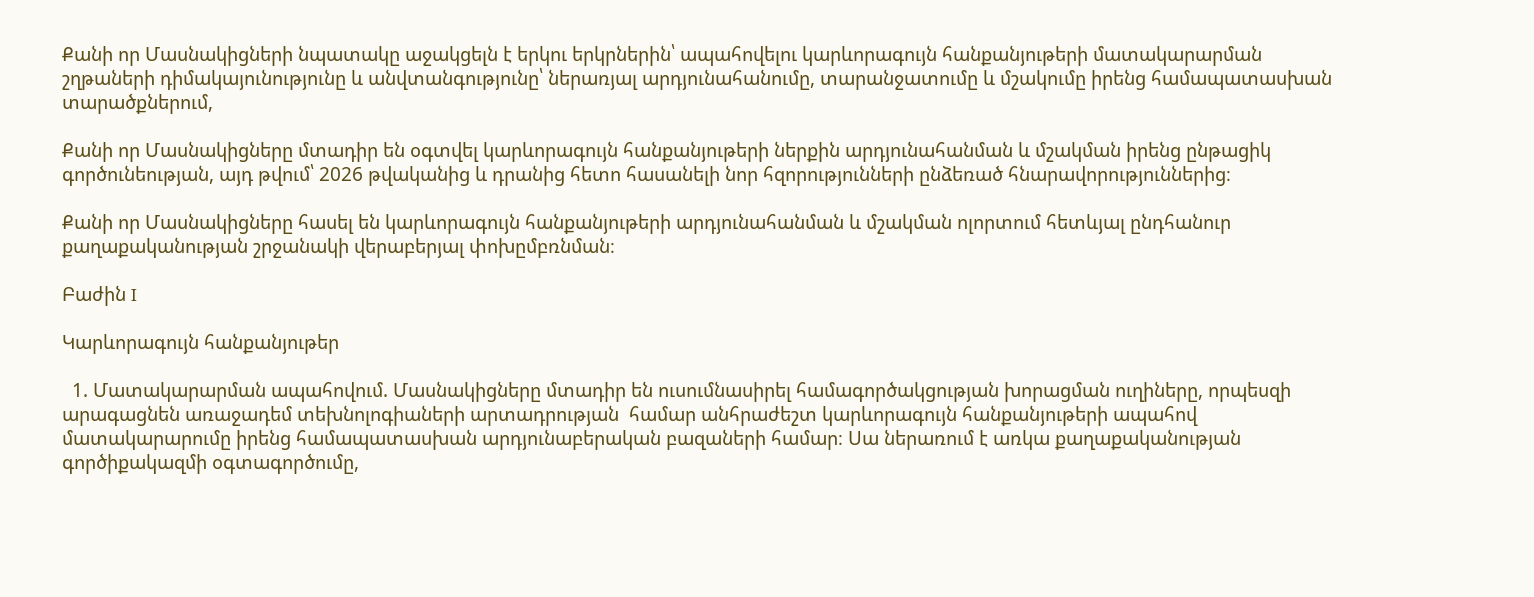Քանի որ Մասնակիցների նպատակը աջակցելն է երկու երկրներին՝ ապահովելու կարևորագույն հանքանյութերի մատակարարման շղթաների դիմակայունությունը և անվտանգությունը՝ ներառյալ արդյունահանումը, տարանջատումը և մշակումը իրենց համապատասխան տարածքներում,

Քանի որ Մասնակիցները մտադիր են օգտվել կարևորագույն հանքանյութերի ներքին արդյունահանման և մշակման իրենց ընթացիկ գործունեության, այդ թվում՝ 2026 թվականից և դրանից հետո հասանելի նոր հզորությունների ընձեռած հնարավորություններից։

Քանի որ Մասնակիցները հասել են կարևորագույն հանքանյութերի արդյունահանման և մշակման ոլորտում հետևյալ ընդհանուր քաղաքականության շրջանակի վերաբերյալ փոխըմբռնման։

Բաժին I

Կարևորագույն հանքանյութեր

  1. Մատակարարման ապահովում. Մասնակիցները մտադիր են ուսումնասիրել համագործակցության խորացման ուղիները, որպեսզի արագացնեն առաջադեմ տեխնոլոգիաների արտադրության  համար անհրաժեշտ կարևորագույն հանքանյութերի ապահով մատակարարումը իրենց համապատասխան արդյունաբերական բազաների համար։ Սա ներառում է առկա քաղաքականության գործիքակազմի օգտագործումը,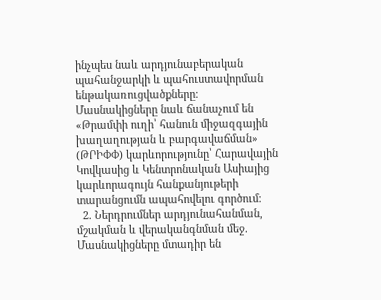ինչպես նաև արդյունաբերական պահանջարկի և պահուստավորման ենթակառուցվածքները։ Մասնակիցները նաև ճանաչում են «Թրամփի ուղի՝ հանուն միջազգային խաղաղության և բարգավաճման» (ԹՐԻՓՓ) կարևորությունը՝ Հարավային Կովկասից և Կենտրոնական Ասիայից կարևորագույն հանքանյութերի տարանցումն ապահովելու գործում։
  2. Ներդրումներ արդյունահանման, մշակման և վերականգնման մեջ. Մասնակիցները մտադիր են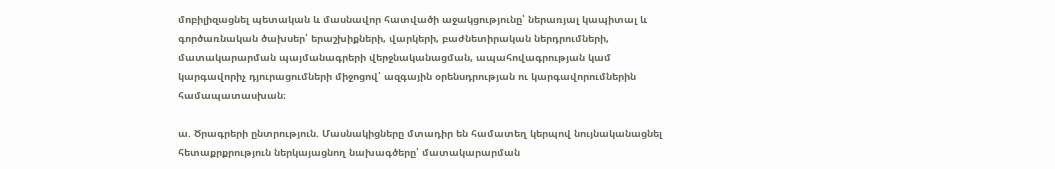մոբիլիզացնել պետական և մասնավոր հատվածի աջակցությունը՝ ներառյալ կապիտալ և գործառնական ծախսեր՝ երաշխիքների, վարկերի, բաժնետիրական ներդրումների, մատակարարման պայմանագրերի վերջնականացման, ապահովագրության կամ կարգավորիչ դյուրացումների միջոցով՝ ազգային օրենսդրության ու կարգավորումներին համապատասխան։

ա. Ծրագրերի ընտրություն. Մասնակիցները մտադիր են համատեղ կերպով նույնականացնել հետաքրքրություն ներկայացնող նախագծերը՝ մատակարարման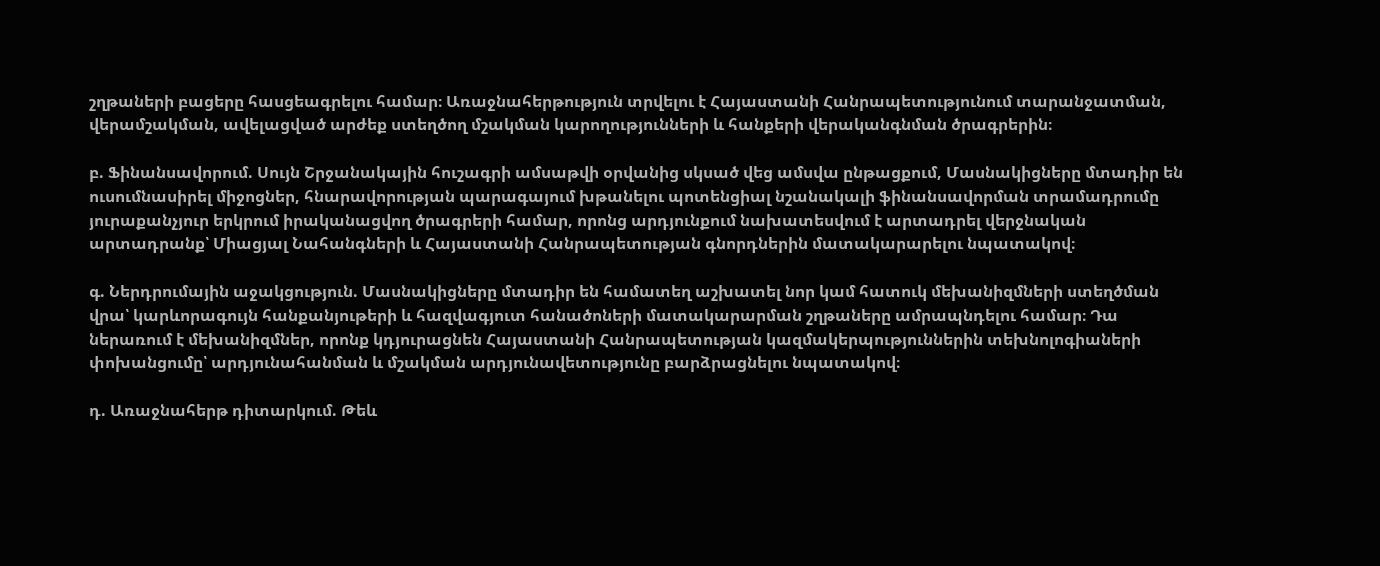շղթաների բացերը հասցեագրելու համար։ Առաջնահերթություն տրվելու է Հայաստանի Հանրապետությունում տարանջատման, վերամշակման, ավելացված արժեք ստեղծող մշակման կարողությունների և հանքերի վերականգնման ծրագրերին։

բ. Ֆինանսավորում. Սույն Շրջանակային հուշագրի ամսաթվի օրվանից սկսած վեց ամսվա ընթացքում, Մասնակիցները մտադիր են ուսումնասիրել միջոցներ, հնարավորության պարագայում խթանելու պոտենցիալ նշանակալի ֆինանսավորման տրամադրումը յուրաքանչյուր երկրում իրականացվող ծրագրերի համար, որոնց արդյունքում նախատեսվում է արտադրել վերջնական արտադրանք՝ Միացյալ Նահանգների և Հայաստանի Հանրապետության գնորդներին մատակարարելու նպատակով։

գ. Ներդրումային աջակցություն. Մասնակիցները մտադիր են համատեղ աշխատել նոր կամ հատուկ մեխանիզմների ստեղծման վրա՝ կարևորագույն հանքանյութերի և հազվագյուտ հանածոների մատակարարման շղթաները ամրապնդելու համար։ Դա ներառում է մեխանիզմներ, որոնք կդյուրացնեն Հայաստանի Հանրապետության կազմակերպություններին տեխնոլոգիաների փոխանցումը՝ արդյունահանման և մշակման արդյունավետությունը բարձրացնելու նպատակով։

դ. Առաջնահերթ դիտարկում. Թեև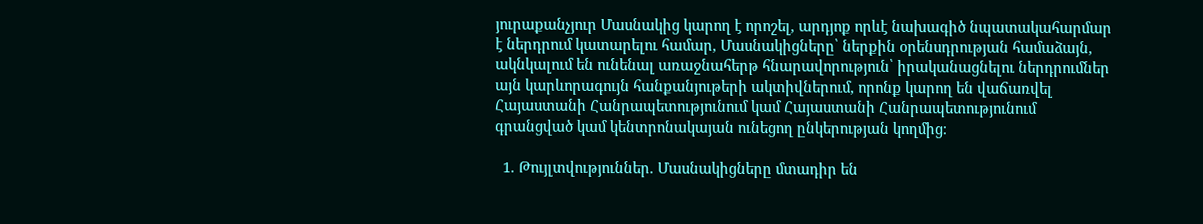յուրաքանչյուր Մասնակից կարող է որոշել, արդյոք որևէ նախագիծ նպատակահարմար է ներդրում կատարելու համար, Մասնակիցները՝ ներքին օրենսդրության համաձայն, ակնկալում են ունենալ առաջնահերթ հնարավորություն՝ իրականացնելու ներդրումներ այն կարևորագույն հանքանյութերի ակտիվներում, որոնք կարող են վաճառվել Հայաստանի Հանրապետությունում կամ Հայաստանի Հանրապետությունում գրանցված կամ կենտրոնակայան ունեցող ընկերության կողմից։

  1. Թույլտվություններ. Մասնակիցները մտադիր են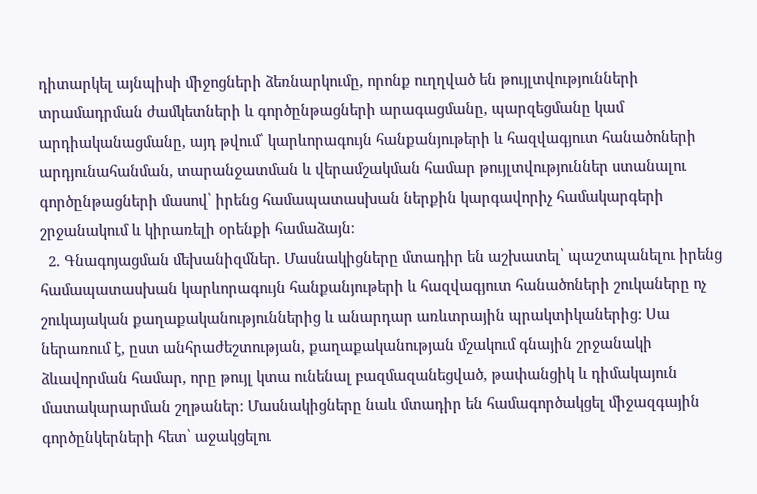դիտարկել այնպիսի միջոցների ձեռնարկումը, որոնք ուղղված են թույլտվությունների տրամադրման ժամկետների և գործընթացների արագացմանը, պարզեցմանը կամ արդիականացմանը, այդ թվում՝ կարևորագույն հանքանյութերի և հազվագյուտ հանածոների արդյունահանման, տարանջատման և վերամշակման համար թույլտվություններ ստանալու գործընթացների մասով՝ իրենց համապատասխան ներքին կարգավորիչ համակարգերի շրջանակում և կիրառելի օրենքի համաձայն։
  2. Գնագոյացման մեխանիզմներ. Մասնակիցները մտադիր են աշխատել՝ պաշտպանելու իրենց համապատասխան կարևորագույն հանքանյութերի և հազվագյուտ հանածոների շուկաները ոչ շուկայական քաղաքականություններից և անարդար առևտրային պրակտիկաներից: Սա ներառում է, ըստ անհրաժեշտության, քաղաքականության մշակում գնային շրջանակի ձևավորման համար, որը թույլ կտա ունենալ բազմազանեցված, թափանցիկ և դիմակայուն մատակարարման շղթաներ։ Մասնակիցները նաև մտադիր են համագործակցել միջազգային գործընկերների հետ՝ աջակցելու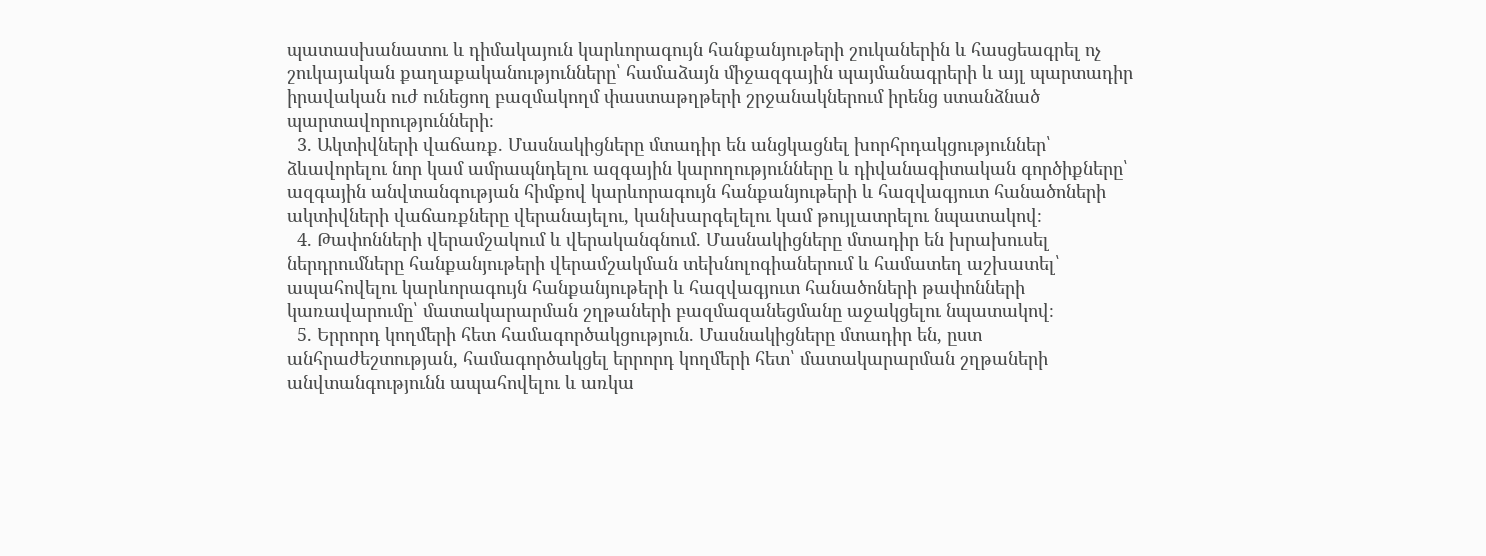պատասխանատու և դիմակայուն կարևորագույն հանքանյութերի շուկաներին և հասցեագրել ոչ շուկայական քաղաքականությունները՝ համաձայն միջազգային պայմանագրերի և այլ պարտադիր իրավական ուժ ունեցող բազմակողմ փաստաթղթերի շրջանակներում իրենց ստանձնած պարտավորությունների։
  3. Ակտիվների վաճառք. Մասնակիցները մտադիր են անցկացնել խորհրդակցություններ՝ ձևավորելու նոր կամ ամրապնդելու ազգային կարողությունները և դիվանագիտական գործիքները՝ ազգային անվտանգության հիմքով կարևորագույն հանքանյութերի և հազվագյուտ հանածոների ակտիվների վաճառքները վերանայելու, կանխարգելելու կամ թույլատրելու նպատակով։
  4. Թափոնների վերամշակում և վերականգնում. Մասնակիցները մտադիր են խրախուսել ներդրումները հանքանյութերի վերամշակման տեխնոլոգիաներում և համատեղ աշխատել՝ ապահովելու կարևորագույն հանքանյութերի և հազվագյուտ հանածոների թափոնների կառավարումը՝ մատակարարման շղթաների բազմազանեցմանը աջակցելու նպատակով։
  5. Երրորդ կողմերի հետ համագործակցություն. Մասնակիցները մտադիր են, ըստ անհրաժեշտության, համագործակցել երրորդ կողմերի հետ՝ մատակարարման շղթաների անվտանգությունն ապահովելու և առկա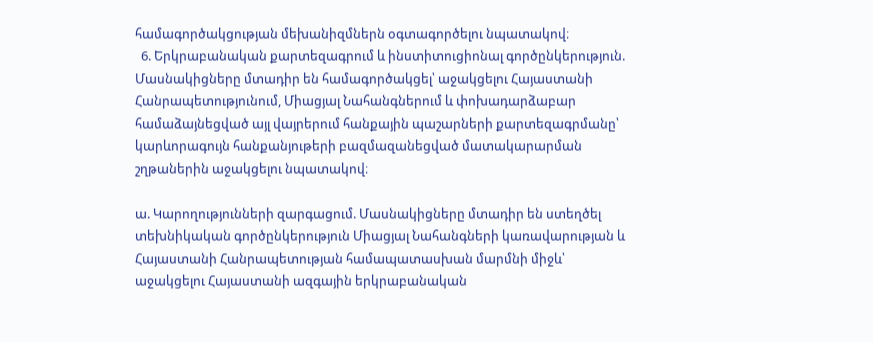համագործակցության մեխանիզմներն օգտագործելու նպատակով։
  6. Երկրաբանական քարտեզագրում և ինստիտուցիոնալ գործընկերություն. Մասնակիցները մտադիր են համագործակցել՝ աջակցելու Հայաստանի Հանրապետությունում, Միացյալ Նահանգներում և փոխադարձաբար համաձայնեցված այլ վայրերում հանքային պաշարների քարտեզագրմանը՝ կարևորագույն հանքանյութերի բազմազանեցված մատակարարման շղթաներին աջակցելու նպատակով։

ա. Կարողությունների զարգացում. Մասնակիցները մտադիր են ստեղծել տեխնիկական գործընկերություն Միացյալ Նահանգների կառավարության և Հայաստանի Հանրապետության համապատասխան մարմնի միջև՝ աջակցելու Հայաստանի ազգային երկրաբանական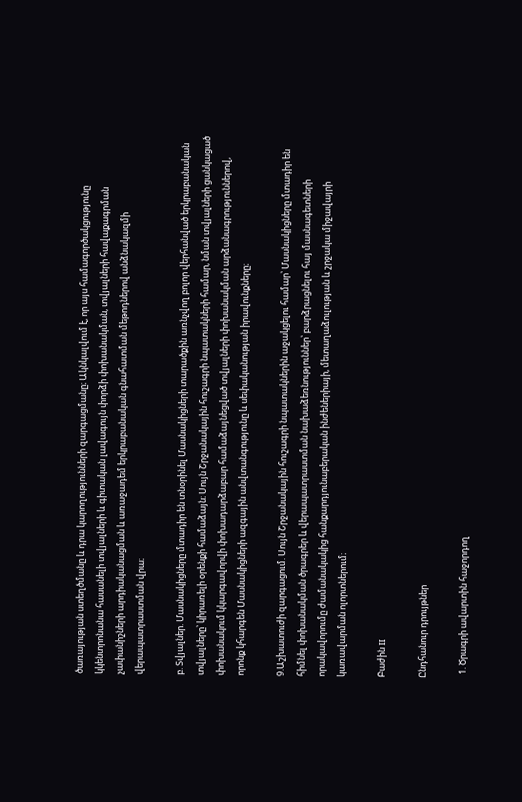ծառայության ստեղծմանը և դրա կարողությունների զարգացմանը։ Ակնկալվում է, որ այս համագործակցությունը կկենտրոնանա հասանելի տվյալների և գիտական լավագույն փորձի փոխանակման, տվյալների հավաքագրման չափանիշների արդիականացման և առաջադեմ երկրաբանական գնահատման մեթոդներով անձնակազմի վերապատրաստման վրա։

բ. Տվյալներ. Մասնակիցները մտադիր են տնօրինել Մասնակիցների տարածքին առնչվող բոլոր վերհանված երկրաբանական տվյալները՝ կիրառելի օրենքի համաձայն։ Սույն Շրջանակային հուշագրի նպատակների համար, նման տվյալների ցանկացած փոխանակում կկարգավորվի փոխադարձաբար համաձայնեցված տվյալների փոխանակման արձանագրություններով, որոնք կհարգեն Մասնակիցների ազգային անվտանգությունը և սեփականության իրավունքները։

9.Աշխատուժի զարգացում. Սույն Շրջանակային հուշագրի նպատակներին աջակցելու համար՝ Մասնակիցները մտադիր են հիմնել փոխանակման ծրագրեր և վերապատրաստման նախաձեռնություններ՝ բարձրացնելու հայ մասնագետների որակավորումը ժամանակակից հանքարդյունաբերական ինժեներիայի, մետաղաձուլության և շրջակա միջավայրի կառավարման ոլորտներում։

Բաժին II

Ընդհանուր դրույթներ

  1. Ծրագրի ավարտին հաջորդող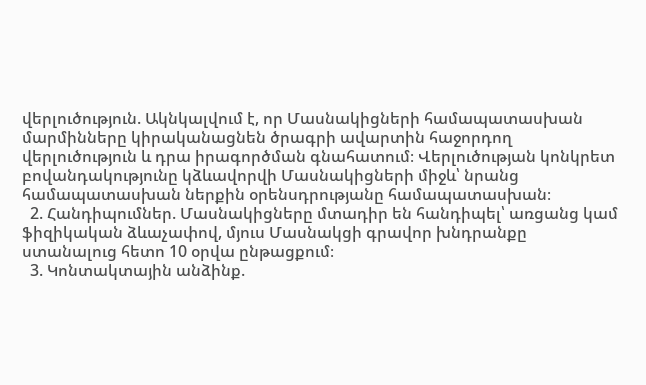վերլուծություն. Ակնկալվում է, որ Մասնակիցների համապատասխան մարմինները կիրականացնեն ծրագրի ավարտին հաջորդող վերլուծություն և դրա իրագործման գնահատում։ Վերլուծության կոնկրետ բովանդակությունը կձևավորվի Մասնակիցների միջև՝ նրանց համապատասխան ներքին օրենսդրությանը համապատասխան։
  2. Հանդիպումներ. Մասնակիցները մտադիր են հանդիպել՝ առցանց կամ ֆիզիկական ձևաչափով, մյուս Մասնակցի գրավոր խնդրանքը ստանալուց հետո 10 օրվա ընթացքում։
  3. Կոնտակտային անձինք.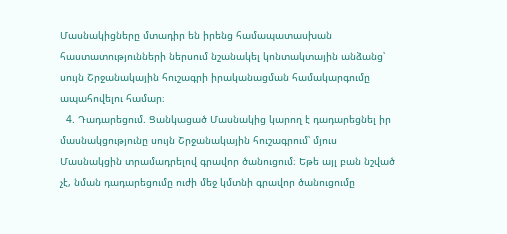Մասնակիցները մտադիր են իրենց համապատասխան հաստատությունների ներսում նշանակել կոնտակտային անձանց՝ սույն Շրջանակային հուշագրի իրականացման համակարգումը ապահովելու համար։
  4. Դադարեցում. Ցանկացած Մասնակից կարող է դադարեցնել իր մասնակցությունը սույն Շրջանակային հուշագրում՝ մյուս Մասնակցին տրամադրելով գրավոր ծանուցում։ Եթե այլ բան նշված չէ, նման դադարեցումը ուժի մեջ կմտնի գրավոր ծանուցումը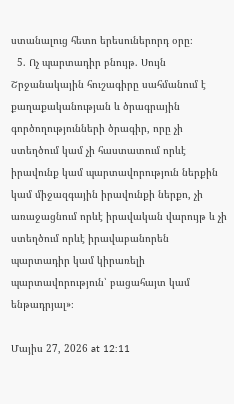ստանալուց հետո երեսուներորդ օրը։
  5. Ոչ պարտադիր բնույթ. Սույն Շրջանակային հուշագիրը սահմանում է քաղաքականության և ծրագրային գործողությունների ծրագիր, որը չի ստեղծում կամ չի հաստատում որևէ իրավունք կամ պարտավորություն ներքին կամ միջազգային իրավունքի ներքո, չի առաջացնում որևէ իրավական վարույթ և չի ստեղծում որևէ իրավաբանորեն պարտադիր կամ կիրառելի պարտավորություն՝ բացահայտ կամ ենթադրյալ»։

Մայիս 27, 2026 at 12:11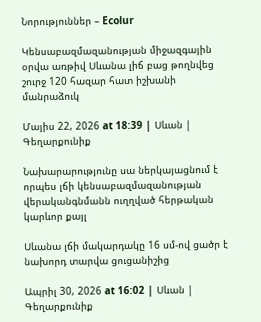Նորություններ – Ecolur

Կենսաբազմազանության միջազգային օրվա առթիվ Սևանա լիճ բաց թողնվեց շուրջ 120 հազար հատ իշխանի մանրաձուկ

Մայիս 22, 2026 at 18:39 | Սևան | Գեղարքունիք

Նախարարությունը սա ներկայացնում է որպես լճի կենսաբազմազանության վերականգնմանն ուղղված հերթական կարևոր քայլ

Սևանա լճի մակարդակը 16 սմ-ով ցածր է նախորդ տարվա ցուցանիշից

Ապրիլ 30, 2026 at 16:02 | Սևան | Գեղարքունիք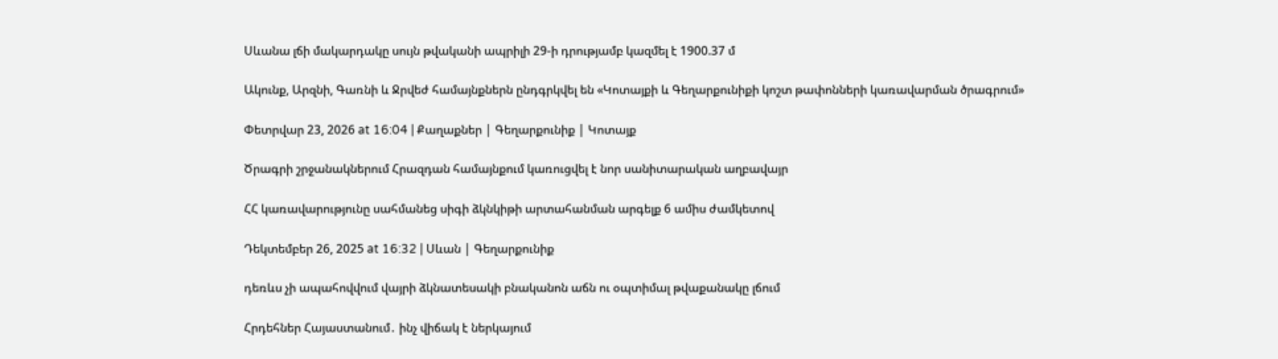Սևանա լճի մակարդակը սույն թվականի ապրիլի 29-ի դրությամբ կազմել է 1900.37 մ

Ակունք, Արզնի, Գառնի և Ջրվեժ համայնքներն ընդգրկվել են «Կոտայքի և Գեղարքունիքի կոշտ թափոնների կառավարման ծրագրում»

Փետրվար 23, 2026 at 16:04 | Քաղաքներ | Գեղարքունիք | Կոտայք

Ծրագրի շրջանակներում Հրազդան համայնքում կառուցվել է նոր սանիտարական աղբավայր

ՀՀ կառավարությունը սահմանեց սիգի ձկնկիթի արտահանման արգելք 6 ամիս ժամկետով

Դեկտեմբեր 26, 2025 at 16:32 | Սևան | Գեղարքունիք

դեռևս չի ապահովվում վայրի ձկնատեսակի բնականոն աճն ու օպտիմալ թվաքանակը լճում

Հրդեհներ Հայաստանում․ ինչ վիճակ է ներկայում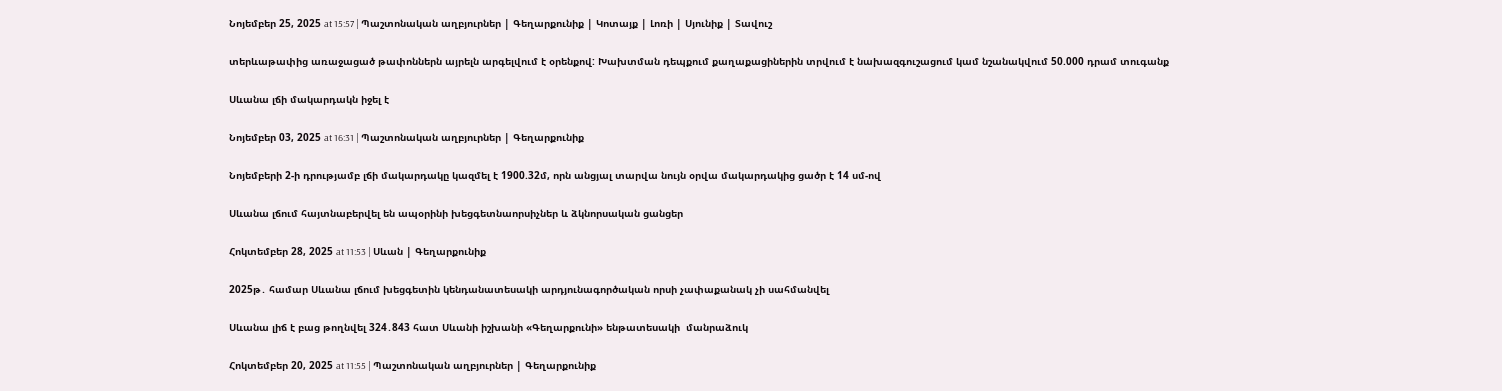Նոյեմբեր 25, 2025 at 15:57 | Պաշտոնական աղբյուրներ | Գեղարքունիք | Կոտայք | Լոռի | Սյունիք | Տավուշ

տերևաթափից առաջացած թափոններն այրելն արգելվում է օրենքով: Խախտման դեպքում քաղաքացիներին տրվում է նախազգուշացում կամ նշանակվում 50.000 դրամ տուգանք

Սևանա լճի մակարդակն իջել է

Նոյեմբեր 03, 2025 at 16:31 | Պաշտոնական աղբյուրներ | Գեղարքունիք

Նոյեմբերի 2-ի դրությամբ լճի մակարդակը կազմել է 1900.32մ, որն անցյալ տարվա նույն օրվա մակարդակից ցածր է 14 սմ-ով

Սևանա լճում հայտնաբերվել են ապօրինի խեցգետնաորսիչներ և ձկնորսական ցանցեր

Հոկտեմբեր 28, 2025 at 11:53 | Սևան | Գեղարքունիք

2025թ․ համար Սևանա լճում խեցգետին կենդանատեսակի արդյունագործական որսի չափաքանակ չի սահմանվել

Սևանա լիճ է բաց թողնվել 324․843 հատ Սևանի իշխանի «Գեղարքունի» ենթատեսակի  մանրաձուկ

Հոկտեմբեր 20, 2025 at 11:55 | Պաշտոնական աղբյուրներ | Գեղարքունիք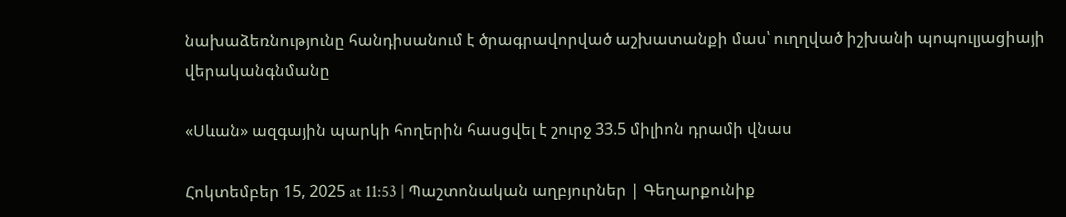նախաձեռնությունը հանդիսանում է ծրագրավորված աշխատանքի մաս՝ ուղղված իշխանի պոպուլյացիայի վերականգնմանը

«Սևան» ազգային պարկի հողերին հասցվել է շուրջ 33.5 միլիոն դրամի վնաս

Հոկտեմբեր 15, 2025 at 11:53 | Պաշտոնական աղբյուրներ | Գեղարքունիք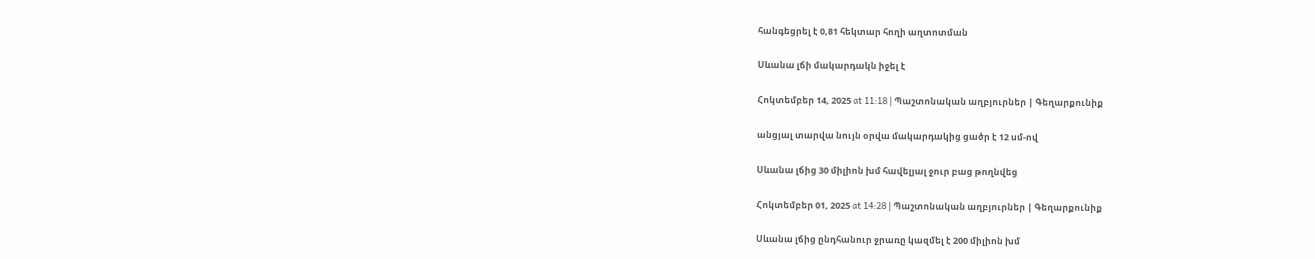հանգեցրել է 0,81 հեկտար հողի աղտոտման

Սևանա լճի մակարդակն իջել է

Հոկտեմբեր 14, 2025 at 11:18 | Պաշտոնական աղբյուրներ | Գեղարքունիք

անցյալ տարվա նույն օրվա մակարդակից ցածր է 12 սմ-ով

Սևանա լճից 30 միլիոն խմ հավելյալ ջուր բաց թողնվեց

Հոկտեմբեր 01, 2025 at 14:28 | Պաշտոնական աղբյուրներ | Գեղարքունիք

Սևանա լճից ընդհանուր ջրառը կազմել է 200 միլիոն խմ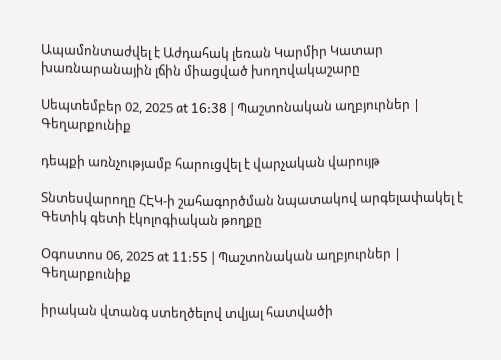Ապամոնտաժվել է Աժդահակ լեռան Կարմիր Կատար խառնարանային լճին միացված խողովակաշարը

Սեպտեմբեր 02, 2025 at 16:38 | Պաշտոնական աղբյուրներ | Գեղարքունիք

դեպքի առնչությամբ հարուցվել է վարչական վարույթ

Տնտեսվարողը ՀԷԿ-ի շահագործման նպատակով արգելափակել է Գետիկ գետի էկոլոգիական թողքը

Օգոստոս 06, 2025 at 11:55 | Պաշտոնական աղբյուրներ | Գեղարքունիք

իրական վտանգ ստեղծելով տվյալ հատվածի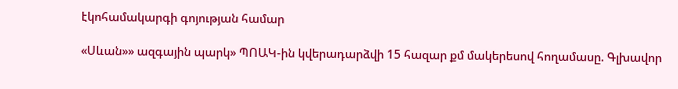էկոհամակարգի գոյության համար

«Սևան»» ազգային պարկ» ՊՈԱԿ-ին կվերադարձվի 15 հազար քմ մակերեսով հողամասը. Գլխավոր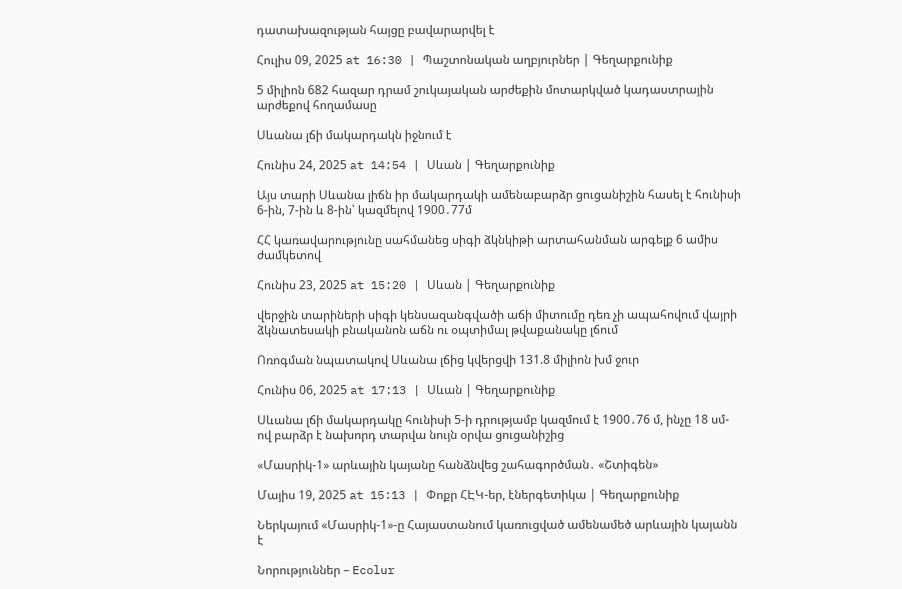դատախազության հայցը բավարարվել է

Հուլիս 09, 2025 at 16:30 | Պաշտոնական աղբյուրներ | Գեղարքունիք

5 միլիոն 682 հազար դրամ շուկայական արժեքին մոտարկված կադաստրային արժեքով հողամասը

Սևանա լճի մակարդակն իջնում է

Հունիս 24, 2025 at 14:54 | Սևան | Գեղարքունիք

Այս տարի Սևանա լիճն իր մակարդակի ամենաբարձր ցուցանիշին հասել է հունիսի 6-ին, 7-ին և 8-ին՝ կազմելով 1900․77մ

ՀՀ կառավարությունը սահմանեց սիգի ձկնկիթի արտահանման արգելք 6 ամիս ժամկետով

Հունիս 23, 2025 at 15:20 | Սևան | Գեղարքունիք

վերջին տարիների սիգի կենսազանգվածի աճի միտումը դեռ չի ապահովում վայրի ձկնատեսակի բնականոն աճն ու օպտիմալ թվաքանակը լճում

Ոռոգման նպատակով Սևանա լճից կվերցվի 131.8 միլիոն խմ ջուր

Հունիս 06, 2025 at 17:13 | Սևան | Գեղարքունիք

Սևանա լճի մակարդակը հունիսի 5-ի դրությամբ կազմում է 1900․76 մ, ինչը 18 սմ-ով բարձր է նախորդ տարվա նույն օրվա ցուցանիշից

«Մասրիկ-1» արևային կայանը հանձնվեց շահագործման․ «Շտիգեն»

Մայիս 19, 2025 at 15:13 | Փոքր ՀԷԿ-եր, էներգետիկա | Գեղարքունիք

Ներկայում «Մասրիկ-1»-ը Հայաստանում կառուցված ամենամեծ արևային կայանն է

Նորություններ – Ecolur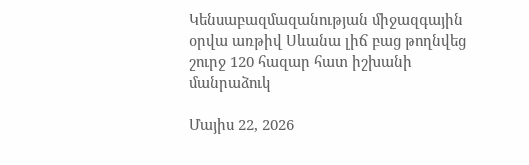Կենսաբազմազանության միջազգային օրվա առթիվ Սևանա լիճ բաց թողնվեց շուրջ 120 հազար հատ իշխանի մանրաձուկ

Մայիս 22, 2026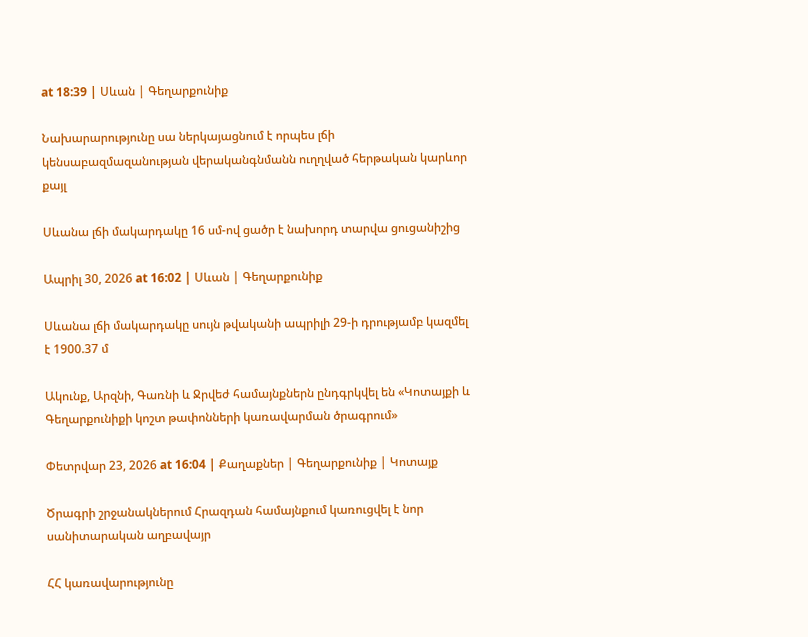at 18:39 | Սևան | Գեղարքունիք

Նախարարությունը սա ներկայացնում է որպես լճի կենսաբազմազանության վերականգնմանն ուղղված հերթական կարևոր քայլ

Սևանա լճի մակարդակը 16 սմ-ով ցածր է նախորդ տարվա ցուցանիշից

Ապրիլ 30, 2026 at 16:02 | Սևան | Գեղարքունիք

Սևանա լճի մակարդակը սույն թվականի ապրիլի 29-ի դրությամբ կազմել է 1900.37 մ

Ակունք, Արզնի, Գառնի և Ջրվեժ համայնքներն ընդգրկվել են «Կոտայքի և Գեղարքունիքի կոշտ թափոնների կառավարման ծրագրում»

Փետրվար 23, 2026 at 16:04 | Քաղաքներ | Գեղարքունիք | Կոտայք

Ծրագրի շրջանակներում Հրազդան համայնքում կառուցվել է նոր սանիտարական աղբավայր

ՀՀ կառավարությունը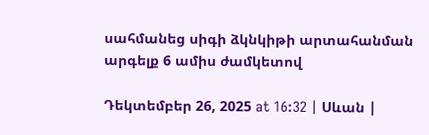սահմանեց սիգի ձկնկիթի արտահանման արգելք 6 ամիս ժամկետով

Դեկտեմբեր 26, 2025 at 16:32 | Սևան |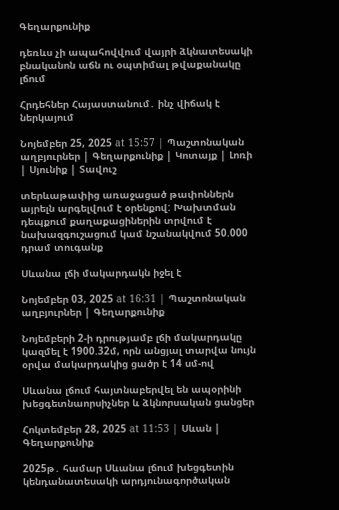Գեղարքունիք

դեռևս չի ապահովվում վայրի ձկնատեսակի բնականոն աճն ու օպտիմալ թվաքանակը լճում

Հրդեհներ Հայաստանում․ ինչ վիճակ է ներկայում

Նոյեմբեր 25, 2025 at 15:57 | Պաշտոնական աղբյուրներ | Գեղարքունիք | Կոտայք | Լոռի | Սյունիք | Տավուշ

տերևաթափից առաջացած թափոններն այրելն արգելվում է օրենքով: Խախտման դեպքում քաղաքացիներին տրվում է նախազգուշացում կամ նշանակվում 50.000 դրամ տուգանք

Սևանա լճի մակարդակն իջել է

Նոյեմբեր 03, 2025 at 16:31 | Պաշտոնական աղբյուրներ | Գեղարքունիք

Նոյեմբերի 2-ի դրությամբ լճի մակարդակը կազմել է 1900.32մ, որն անցյալ տարվա նույն օրվա մակարդակից ցածր է 14 սմ-ով

Սևանա լճում հայտնաբերվել են ապօրինի խեցգետնաորսիչներ և ձկնորսական ցանցեր

Հոկտեմբեր 28, 2025 at 11:53 | Սևան | Գեղարքունիք

2025թ․ համար Սևանա լճում խեցգետին կենդանատեսակի արդյունագործական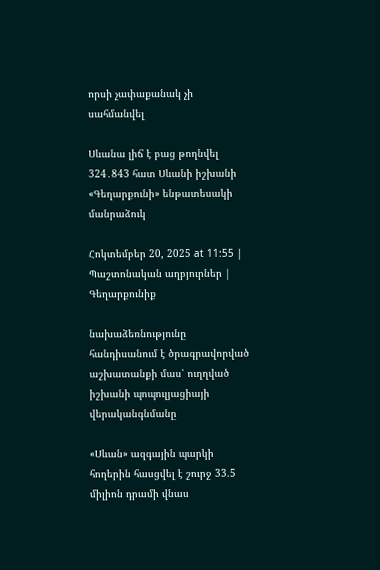որսի չափաքանակ չի սահմանվել

Սևանա լիճ է բաց թողնվել 324․843 հատ Սևանի իշխանի «Գեղարքունի» ենթատեսակի  մանրաձուկ

Հոկտեմբեր 20, 2025 at 11:55 | Պաշտոնական աղբյուրներ | Գեղարքունիք

նախաձեռնությունը հանդիսանում է ծրագրավորված աշխատանքի մաս՝ ուղղված իշխանի պոպուլյացիայի վերականգնմանը

«Սևան» ազգային պարկի հողերին հասցվել է շուրջ 33.5 միլիոն դրամի վնաս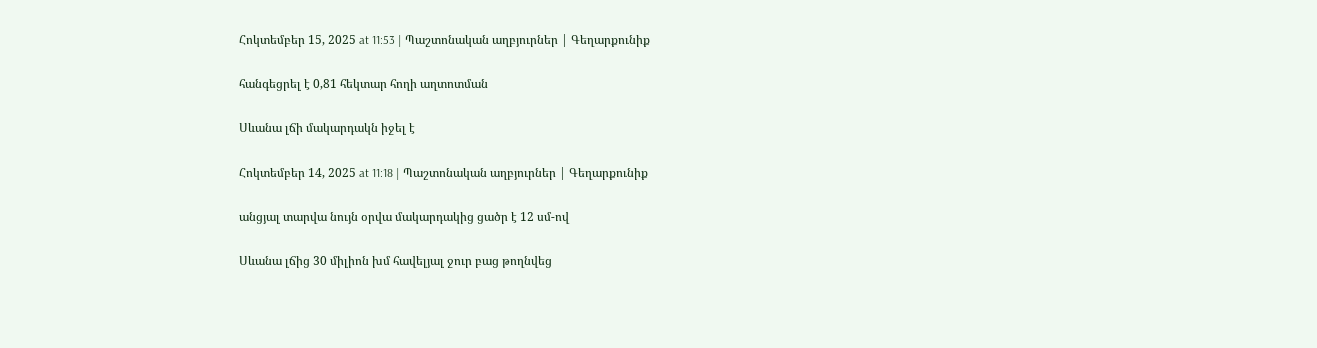Հոկտեմբեր 15, 2025 at 11:53 | Պաշտոնական աղբյուրներ | Գեղարքունիք

հանգեցրել է 0,81 հեկտար հողի աղտոտման

Սևանա լճի մակարդակն իջել է

Հոկտեմբեր 14, 2025 at 11:18 | Պաշտոնական աղբյուրներ | Գեղարքունիք

անցյալ տարվա նույն օրվա մակարդակից ցածր է 12 սմ-ով

Սևանա լճից 30 միլիոն խմ հավելյալ ջուր բաց թողնվեց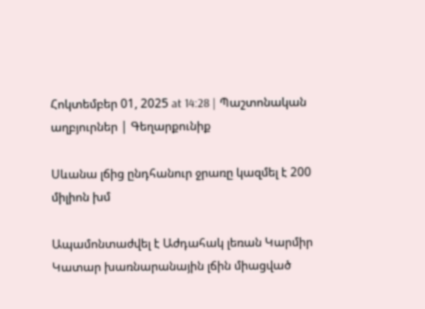Հոկտեմբեր 01, 2025 at 14:28 | Պաշտոնական աղբյուրներ | Գեղարքունիք

Սևանա լճից ընդհանուր ջրառը կազմել է 200 միլիոն խմ

Ապամոնտաժվել է Աժդահակ լեռան Կարմիր Կատար խառնարանային լճին միացված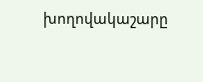խողովակաշարը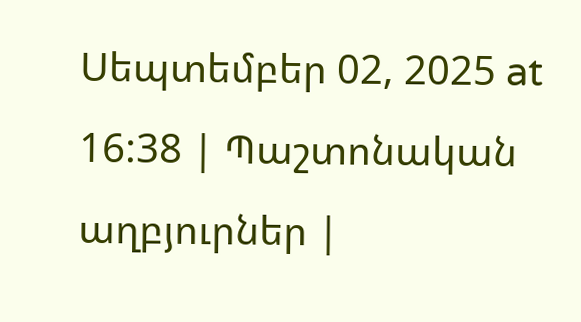Սեպտեմբեր 02, 2025 at 16:38 | Պաշտոնական աղբյուրներ |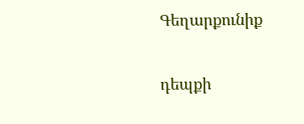Գեղարքունիք

դեպքի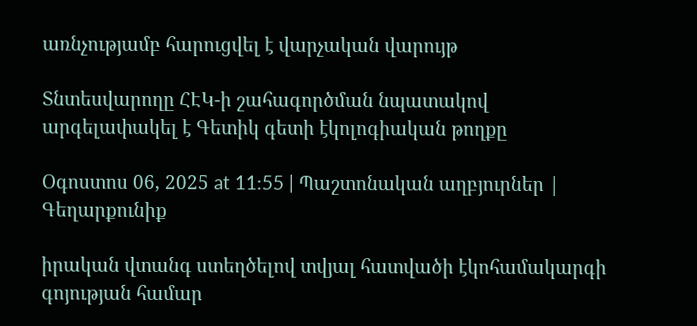առնչությամբ հարուցվել է վարչական վարույթ

Տնտեսվարողը ՀԷԿ-ի շահագործման նպատակով արգելափակել է Գետիկ գետի էկոլոգիական թողքը

Օգոստոս 06, 2025 at 11:55 | Պաշտոնական աղբյուրներ | Գեղարքունիք

իրական վտանգ ստեղծելով տվյալ հատվածի էկոհամակարգի գոյության համար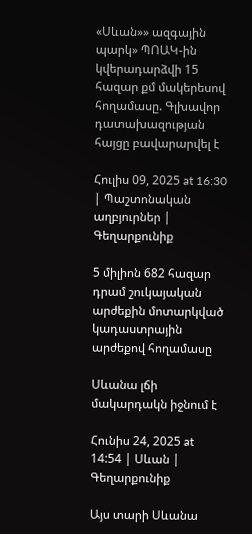«Սևան»» ազգային պարկ» ՊՈԱԿ-ին կվերադարձվի 15 հազար քմ մակերեսով հողամասը. Գլխավոր դատախազության հայցը բավարարվել է

Հուլիս 09, 2025 at 16:30 | Պաշտոնական աղբյուրներ | Գեղարքունիք

5 միլիոն 682 հազար դրամ շուկայական արժեքին մոտարկված կադաստրային արժեքով հողամասը

Սևանա լճի մակարդակն իջնում է

Հունիս 24, 2025 at 14:54 | Սևան | Գեղարքունիք

Այս տարի Սևանա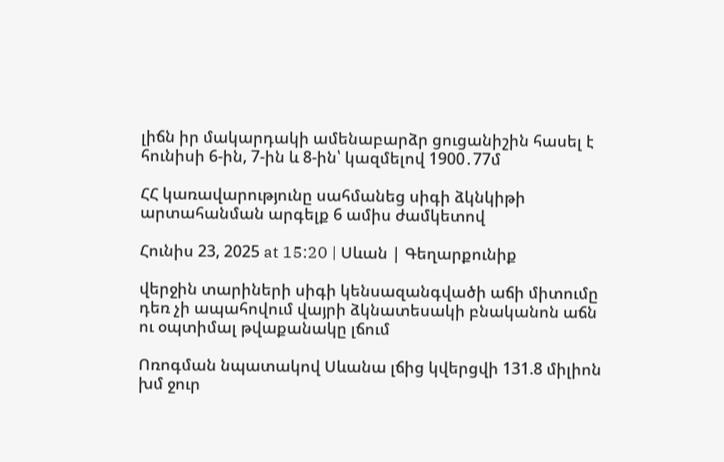լիճն իր մակարդակի ամենաբարձր ցուցանիշին հասել է հունիսի 6-ին, 7-ին և 8-ին՝ կազմելով 1900․77մ

ՀՀ կառավարությունը սահմանեց սիգի ձկնկիթի արտահանման արգելք 6 ամիս ժամկետով

Հունիս 23, 2025 at 15:20 | Սևան | Գեղարքունիք

վերջին տարիների սիգի կենսազանգվածի աճի միտումը դեռ չի ապահովում վայրի ձկնատեսակի բնականոն աճն ու օպտիմալ թվաքանակը լճում

Ոռոգման նպատակով Սևանա լճից կվերցվի 131.8 միլիոն խմ ջուր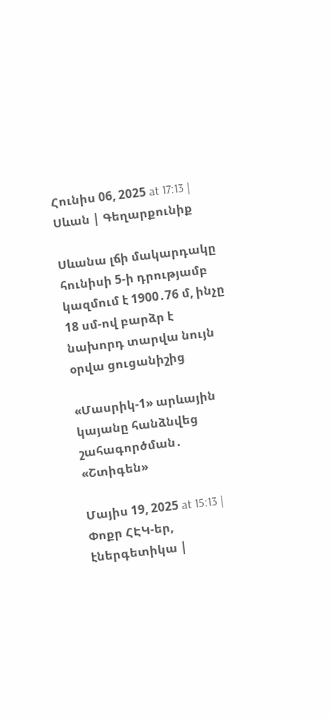Հունիս 06, 2025 at 17:13 | Սևան | Գեղարքունիք

Սևանա լճի մակարդակը հունիսի 5-ի դրությամբ կազմում է 1900․76 մ, ինչը 18 սմ-ով բարձր է նախորդ տարվա նույն օրվա ցուցանիշից

«Մասրիկ-1» արևային կայանը հանձնվեց շահագործման․ «Շտիգեն»

Մայիս 19, 2025 at 15:13 | Փոքր ՀԷԿ-եր, էներգետիկա |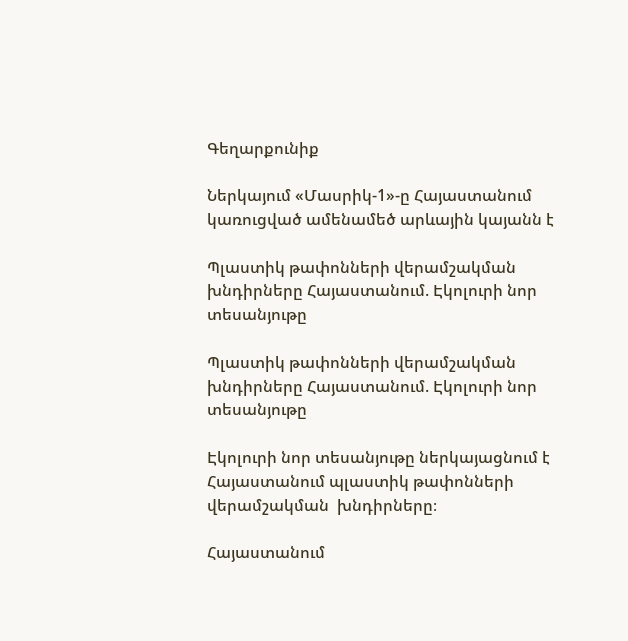Գեղարքունիք

Ներկայում «Մասրիկ-1»-ը Հայաստանում կառուցված ամենամեծ արևային կայանն է

Պլաստիկ թափոնների վերամշակման խնդիրները Հայաստանում. Էկոլուրի նոր տեսանյութը

Պլաստիկ թափոնների վերամշակման խնդիրները Հայաստանում. Էկոլուրի նոր տեսանյութը

Էկոլուրի նոր տեսանյութը ներկայացնում է Հայաստանում պլաստիկ թափոնների վերամշակման  խնդիրները։

Հայաստանում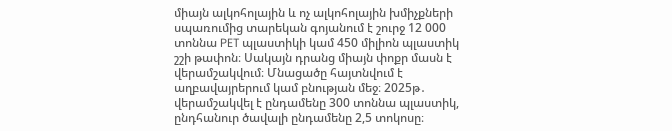միայն ալկոհոլային և ոչ ալկոհոլային խմիչքների սպառումից տարեկան գոյանում է շուրջ 12 000 տոննա PET պլաստիկի կամ 450 միլիոն պլաստիկ շշի թափոն։ Սակայն դրանց միայն փոքր մասն է վերամշակվում։ Մնացածը հայտնվում է աղբավայրերում կամ բնության մեջ։ 2025թ․ վերամշակվել է ընդամենը 300 տոննա պլաստիկ, ընդհանուր ծավալի ընդամենը 2,5 տոկոսը։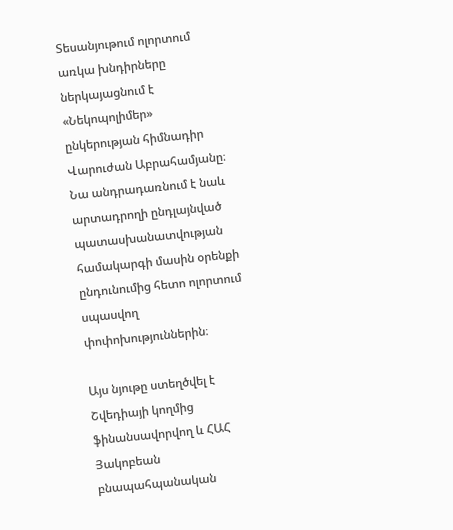Տեսանյութում ոլորտում առկա խնդիրները ներկայացնում է «Նեկոպոլիմեր» ընկերության հիմնադիր Վարուժան Աբրահամյանը։ Նա անդրադառնում է նաև արտադրողի ընդլայնված պատասխանատվության համակարգի մասին օրենքի ընդունումից հետո ոլորտում սպասվող փոփոխություններին։

Այս նյութը ստեղծվել է Շվեդիայի կողմից ֆինանսավորվող և ՀԱՀ Յակոբեան բնապահպանական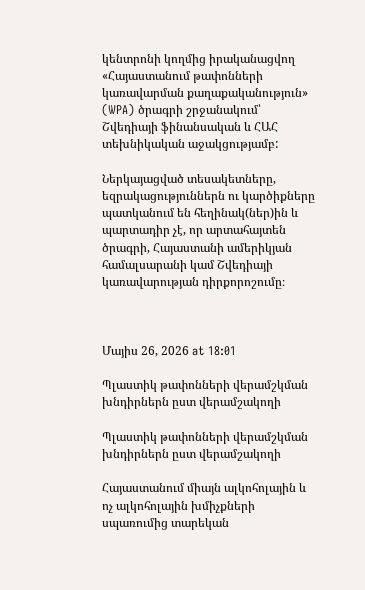կենտրոնի կողմից իրականացվող «Հայաստանում թափոնների կառավարման քաղաքականություն» (WPA) ծրագրի շրջանակում՝ Շվեդիայի ֆինանսական և ՀԱՀ տեխնիկական աջակցությամբ:

Ներկայացված տեսակետները, եզրակացություններն ու կարծիքները պատկանում են հեղինակ(ներ)ին և պարտադիր չէ, որ արտահայտեն ծրագրի, Հայաստանի ամերիկյան համալսարանի կամ Շվեդիայի կառավարության դիրքորոշումը։



Մայիս 26, 2026 at 18:01

Պլաստիկ թափոնների վերամշկման խնդիրներն ըստ վերամշակողի

Պլաստիկ թափոնների վերամշկման խնդիրներն ըստ վերամշակողի

Հայաստանում միայն ալկոհոլային և ոչ ալկոհոլային խմիչքների սպառումից տարեկան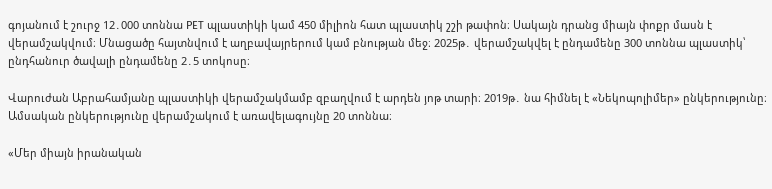գոյանում է շուրջ 12․000 տոննա PET պլաստիկի կամ 450 միլիոն հատ պլաստիկ շշի թափոն։ Սակայն դրանց միայն փոքր մասն է վերամշակվում։ Մնացածը հայտնվում է աղբավայրերում կամ բնության մեջ։ 2025թ․ վերամշակվել է ընդամենը 300 տոննա պլաստիկ՝ ընդհանուր ծավալի ընդամենը 2․5 տոկոսը։

Վարուժան Աբրահամյանը պլաստիկի վերամշակմամբ զբաղվում է արդեն յոթ տարի։ 2019թ․ նա հիմնել է «Նեկոպոլիմեր» ընկերությունը։ Ամսական ընկերությունը վերամշակում է առավելագույնը 20 տոննա։

«Մեր միայն իրանական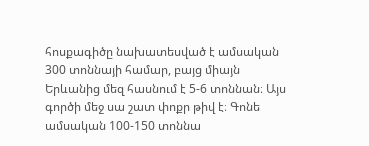հոսքագիծը նախատեսված է ամսական 300 տոննայի համար, բայց միայն Երևանից մեզ հասնում է 5-6 տոննան։ Այս գործի մեջ սա շատ փոքր թիվ է։ Գոնե ամսական 100-150 տոննա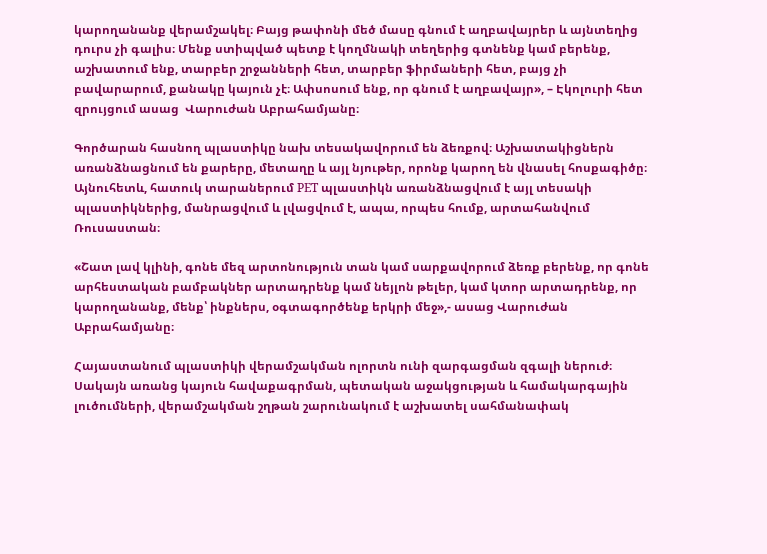կարողանանք վերամշակել։ Բայց թափոնի մեծ մասը գնում է աղբավայրեր և այնտեղից դուրս չի գալիս։ Մենք ստիպված պետք է կողմնակի տեղերից գտնենք կամ բերենք, աշխատում ենք, տարբեր շրջանների հետ, տարբեր ֆիրմաների հետ, բայց չի բավարարում, քանակը կայուն չէ։ Ափսոսում ենք, որ գնում է աղբավայր», – Էկոլուրի հետ զրույցում ասաց  Վարուժան Աբրահամյանը։

Գործարան հասնող պլաստիկը նախ տեսակավորում են ձեռքով։ Աշխատակիցներն առանձնացնում են քարերը, մետաղը և այլ նյութեր, որոնք կարող են վնասել հոսքագիծը։ Այնուհետև, հատուկ տարաներում PET պլաստիկն առանձնացվում է այլ տեսակի պլաստիկներից, մանրացվում և լվացվում է, ապա, որպես հումք, արտահանվում Ռուսաստան։

«Շատ լավ կլինի, գոնե մեզ արտոնություն տան կամ սարքավորում ձեռք բերենք, որ գոնե արհեստական բամբակներ արտադրենք կամ նեյլոն թելեր, կամ կտոր արտադրենք, որ կարողանանք, մենք՝ ինքներս, օգտագործենք երկրի մեջ»,- ասաց Վարուժան Աբրահամյանը։

Հայաստանում պլաստիկի վերամշակման ոլորտն ունի զարգացման զգալի ներուժ։ Սակայն առանց կայուն հավաքագրման, պետական աջակցության և համակարգային լուծումների, վերամշակման շղթան շարունակում է աշխատել սահմանափակ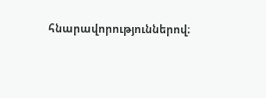հնարավորություններով։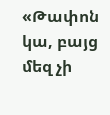«Թափոն կա, բայց մեզ չի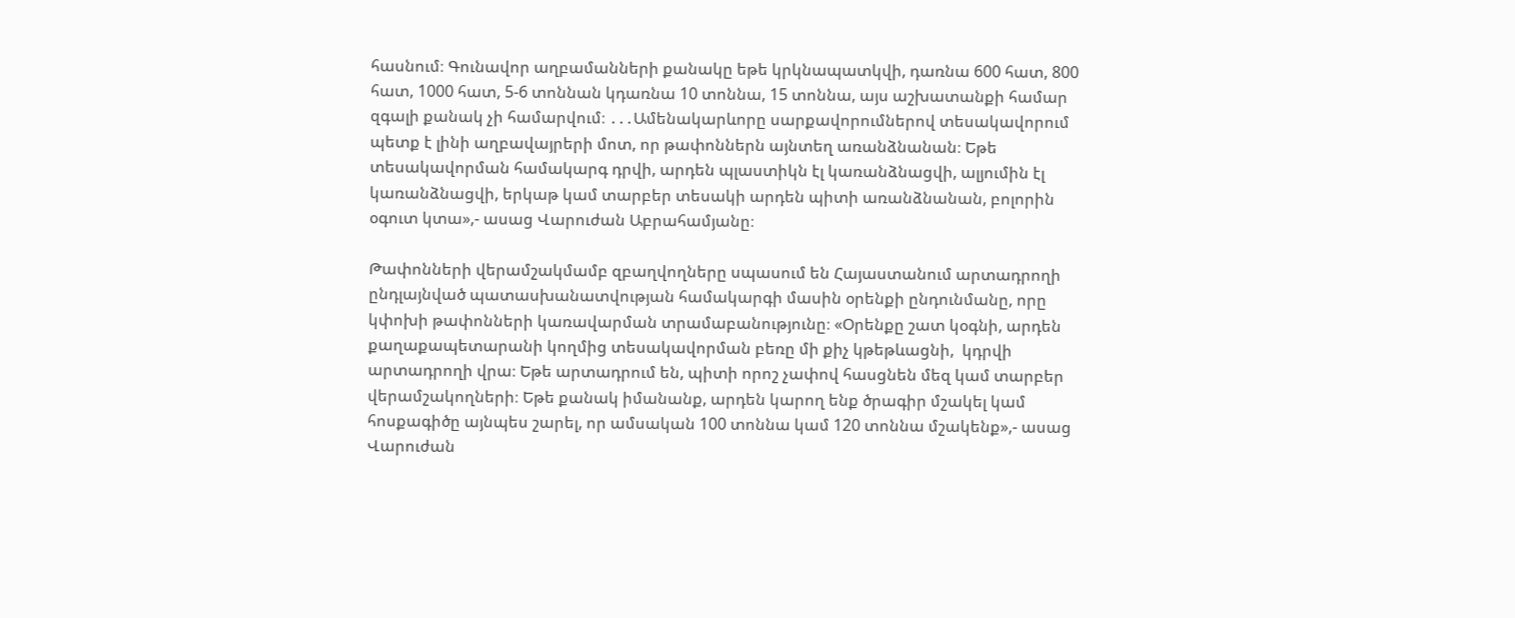հասնում։ Գունավոր աղբամանների քանակը եթե կրկնապատկվի, դառնա 600 հատ, 800 հատ, 1000 հատ, 5-6 տոննան կդառնա 10 տոննա, 15 տոննա, այս աշխատանքի համար զգալի քանակ չի համարվում։ ․․․Ամենակարևորը սարքավորումներով տեսակավորում պետք է լինի աղբավայրերի մոտ, որ թափոններն այնտեղ առանձնանան։ Եթե տեսակավորման համակարգ դրվի, արդեն պլաստիկն էլ կառանձնացվի, ալյումին էլ կառանձնացվի, երկաթ կամ տարբեր տեսակի արդեն պիտի առանձնանան, բոլորին օգուտ կտա»,- ասաց Վարուժան Աբրահամյանը։

Թափոնների վերամշակմամբ զբաղվողները սպասում են Հայաստանում արտադրողի ընդլայնված պատասխանատվության համակարգի մասին օրենքի ընդունմանը, որը կփոխի թափոնների կառավարման տրամաբանությունը։ «Օրենքը շատ կօգնի, արդեն քաղաքապետարանի կողմից տեսակավորման բեռը մի քիչ կթեթևացնի,  կդրվի արտադրողի վրա։ Եթե արտադրում են, պիտի որոշ չափով հասցնեն մեզ կամ տարբեր վերամշակողների։ Եթե քանակ իմանանք, արդեն կարող ենք ծրագիր մշակել կամ հոսքագիծը այնպես շարել, որ ամսական 100 տոննա կամ 120 տոննա մշակենք»,- ասաց Վարուժան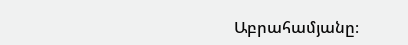Աբրահամյանը։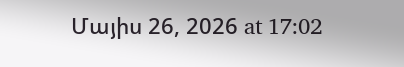Մայիս 26, 2026 at 17:02